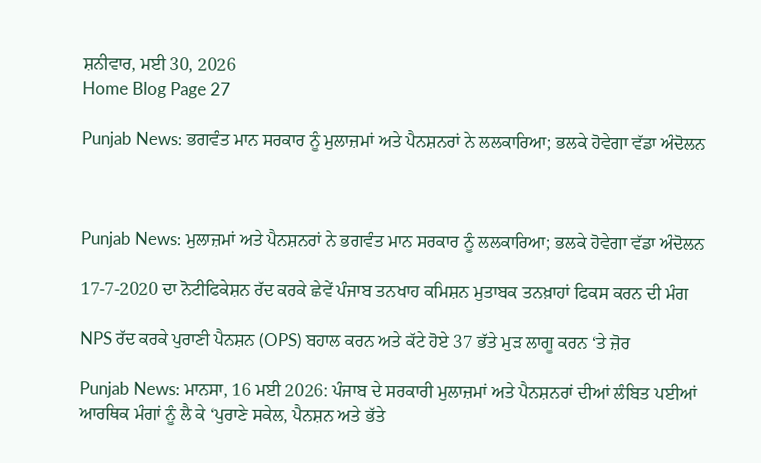ਸ਼ਨੀਵਾਰ, ਮਈ 30, 2026
Home Blog Page 27

Punjab News: ਭਗਵੰਤ ਮਾਨ ਸਰਕਾਰ ਨੂੰ ਮੁਲਾਜ਼ਮਾਂ ਅਤੇ ਪੈਨਸ਼ਨਰਾਂ ਨੇ ਲਲਕਾਰਿਆ; ਭਲਕੇ ਹੋਵੇਗਾ ਵੱਡਾ ਅੰਦੋਲਨ



Punjab News: ਮੁਲਾਜ਼ਮਾਂ ਅਤੇ ਪੈਨਸ਼ਨਰਾਂ ਨੇ ਭਗਵੰਤ ਮਾਨ ਸਰਕਾਰ ਨੂੰ ਲਲਕਾਰਿਆ; ਭਲਕੇ ਹੋਵੇਗਾ ਵੱਡਾ ਅੰਦੋਲਨ

17-7-2020 ਦਾ ਨੋਟੀਫਿਕੇਸ਼ਨ ਰੱਦ ਕਰਕੇ ਛੇਵੇਂ ਪੰਜਾਬ ਤਨਖਾਹ ਕਮਿਸ਼ਨ ਮੁਤਾਬਕ ਤਨਖ਼ਾਹਾਂ ਫਿਕਸ ਕਰਨ ਦੀ ਮੰਗ

NPS ਰੱਦ ਕਰਕੇ ਪੁਰਾਣੀ ਪੈਨਸ਼ਨ (OPS) ਬਹਾਲ ਕਰਨ ਅਤੇ ਕੱਟੇ ਹੋਏ 37 ਭੱਤੇ ਮੁੜ ਲਾਗੂ ਕਰਨ ‘ਤੇ ਜ਼ੋਰ

Punjab News: ਮਾਨਸਾ, 16 ਮਈ 2026: ਪੰਜਾਬ ਦੇ ਸਰਕਾਰੀ ਮੁਲਾਜ਼ਮਾਂ ਅਤੇ ਪੈਨਸ਼ਨਰਾਂ ਦੀਆਂ ਲੰਬਿਤ ਪਈਆਂ ਆਰਥਿਕ ਮੰਗਾਂ ਨੂੰ ਲੈ ਕੇ ‘ਪੁਰਾਣੇ ਸਕੇਲ, ਪੈਨਸ਼ਨ ਅਤੇ ਭੱਤੇ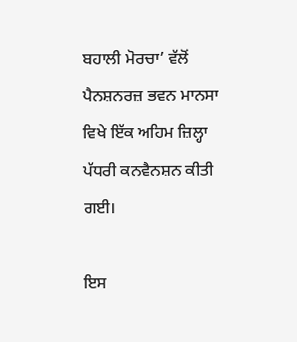ਬਹਾਲੀ ਮੋਰਚਾ’ ਵੱਲੋਂ ਪੈਨਸ਼ਨਰਜ਼ ਭਵਨ ਮਾਨਸਾ ਵਿਖੇ ਇੱਕ ਅਹਿਮ ਜ਼ਿਲ੍ਹਾ ਪੱਧਰੀ ਕਨਵੈਨਸ਼ਨ ਕੀਤੀ ਗਈ।

ਇਸ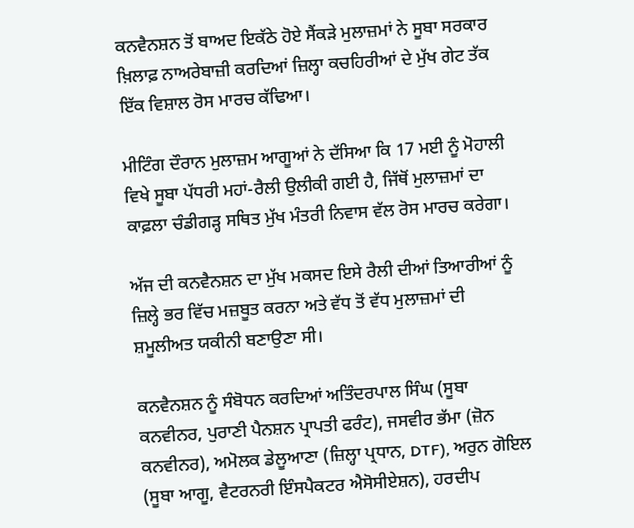ਕਨਵੈਨਸ਼ਨ ਤੋਂ ਬਾਅਦ ਇਕੱਠੇ ਹੋਏ ਸੈਂਕੜੇ ਮੁਲਾਜ਼ਮਾਂ ਨੇ ਸੂਬਾ ਸਰਕਾਰ ਖ਼ਿਲਾਫ਼ ਨਾਅਰੇਬਾਜ਼ੀ ਕਰਦਿਆਂ ਜ਼ਿਲ੍ਹਾ ਕਚਹਿਰੀਆਂ ਦੇ ਮੁੱਖ ਗੇਟ ਤੱਕ ਇੱਕ ਵਿਸ਼ਾਲ ਰੋਸ ਮਾਰਚ ਕੱਢਿਆ।

ਮੀਟਿੰਗ ਦੌਰਾਨ ਮੁਲਾਜ਼ਮ ਆਗੂਆਂ ਨੇ ਦੱਸਿਆ ਕਿ 17 ਮਈ ਨੂੰ ਮੋਹਾਲੀ ਵਿਖੇ ਸੂਬਾ ਪੱਧਰੀ ਮਹਾਂ-ਰੈਲੀ ਉਲੀਕੀ ਗਈ ਹੈ, ਜਿੱਥੋਂ ਮੁਲਾਜ਼ਮਾਂ ਦਾ ਕਾਫ਼ਲਾ ਚੰਡੀਗੜ੍ਹ ਸਥਿਤ ਮੁੱਖ ਮੰਤਰੀ ਨਿਵਾਸ ਵੱਲ ਰੋਸ ਮਾਰਚ ਕਰੇਗਾ।

ਅੱਜ ਦੀ ਕਨਵੈਨਸ਼ਨ ਦਾ ਮੁੱਖ ਮਕਸਦ ਇਸੇ ਰੈਲੀ ਦੀਆਂ ਤਿਆਰੀਆਂ ਨੂੰ ਜ਼ਿਲ੍ਹੇ ਭਰ ਵਿੱਚ ਮਜ਼ਬੂਤ ਕਰਨਾ ਅਤੇ ਵੱਧ ਤੋਂ ਵੱਧ ਮੁਲਾਜ਼ਮਾਂ ਦੀ ਸ਼ਮੂਲੀਅਤ ਯਕੀਨੀ ਬਣਾਉਣਾ ਸੀ।

ਕਨਵੈਨਸ਼ਨ ਨੂੰ ਸੰਬੋਧਨ ਕਰਦਿਆਂ ਅਤਿੰਦਰਪਾਲ ਸਿੰਘ (ਸੂਬਾ ਕਨਵੀਨਰ, ਪੁਰਾਣੀ ਪੈਨਸ਼ਨ ਪ੍ਰਾਪਤੀ ਫਰੰਟ), ਜਸਵੀਰ ਭੱਮਾ (ਜ਼ੋਨ ਕਨਵੀਨਰ), ਅਮੋਲਕ ਡੇਲੂਆਣਾ (ਜ਼ਿਲ੍ਹਾ ਪ੍ਰਧਾਨ, DTF), ਅਰੁਨ ਗੋਇਲ (ਸੂਬਾ ਆਗੂ, ਵੈਟਰਨਰੀ ਇੰਸਪੈਕਟਰ ਐਸੋਸੀਏਸ਼ਨ), ਹਰਦੀਪ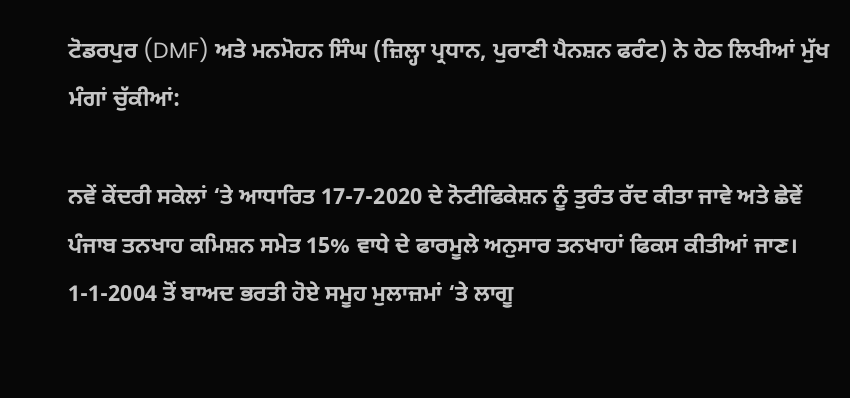ਟੋਡਰਪੁਰ (DMF) ਅਤੇ ਮਨਮੋਹਨ ਸਿੰਘ (ਜ਼ਿਲ੍ਹਾ ਪ੍ਰਧਾਨ, ਪੁਰਾਣੀ ਪੈਨਸ਼ਨ ਫਰੰਟ) ਨੇ ਹੇਠ ਲਿਖੀਆਂ ਮੁੱਖ ਮੰਗਾਂ ਚੁੱਕੀਆਂ:

ਨਵੇਂ ਕੇਂਦਰੀ ਸਕੇਲਾਂ ‘ਤੇ ਆਧਾਰਿਤ 17-7-2020 ਦੇ ਨੋਟੀਫਿਕੇਸ਼ਨ ਨੂੰ ਤੁਰੰਤ ਰੱਦ ਕੀਤਾ ਜਾਵੇ ਅਤੇ ਛੇਵੇਂ ਪੰਜਾਬ ਤਨਖਾਹ ਕਮਿਸ਼ਨ ਸਮੇਤ 15% ਵਾਧੇ ਦੇ ਫਾਰਮੂਲੇ ਅਨੁਸਾਰ ਤਨਖਾਹਾਂ ਫਿਕਸ ਕੀਤੀਆਂ ਜਾਣ। 1-1-2004 ਤੋਂ ਬਾਅਦ ਭਰਤੀ ਹੋਏ ਸਮੂਹ ਮੁਲਾਜ਼ਮਾਂ ‘ਤੇ ਲਾਗੂ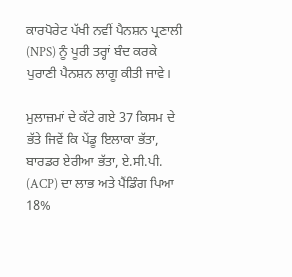ਕਾਰਪੋਰੇਟ ਪੱਖੀ ਨਵੀਂ ਪੈਨਸ਼ਨ ਪ੍ਰਣਾਲੀ (NPS) ਨੂੰ ਪੂਰੀ ਤਰ੍ਹਾਂ ਬੰਦ ਕਰਕੇ ਪੁਰਾਣੀ ਪੈਨਸ਼ਨ ਲਾਗੂ ਕੀਤੀ ਜਾਵੇ।

ਮੁਲਾਜ਼ਮਾਂ ਦੇ ਕੱਟੇ ਗਏ 37 ਕਿਸਮ ਦੇ ਭੱਤੇ ਜਿਵੇਂ ਕਿ ਪੇਂਡੂ ਇਲਾਕਾ ਭੱਤਾ, ਬਾਰਡਰ ਏਰੀਆ ਭੱਤਾ, ਏ.ਸੀ.ਪੀ. (ACP) ਦਾ ਲਾਭ ਅਤੇ ਪੈਂਡਿੰਗ ਪਿਆ 18%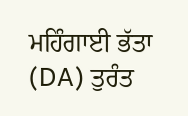ਮਹਿੰਗਾਈ ਭੱਤਾ (DA) ਤੁਰੰਤ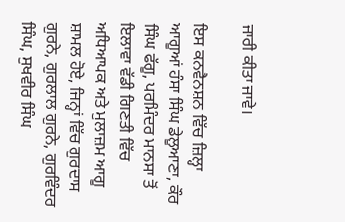ਜਾਰੀ ਕੀਤਾ ਜਾਵੇ।

ਇਸ ਕਨਵੈਨਸ਼ਨ ਵਿੱਚ ਜ਼ਿਲ੍ਹਾ ਆਗੂਆਂ ਹੰਸਾ ਸਿੰਘ ਡੇਲੂਆਣਾ, ਕੌਰ ਸਿੰਘ ਫੱਗੂ, ਪਰਮਿੰਦਰ ਮਾਨਸਾ ਤੋਂ ਇਲਾਵਾ ਵੱਡੀ ਗਿਣਤੀ ਵਿੱਚ ਅਧਿਆਪਕ ਅਤੇ ਮੁਲਾਜ਼ਮ ਆਗੂ ਸ਼ਾਮਲ ਹੋਏ, ਜਿਨ੍ਹਾਂ ਵਿੱਚ ਗੁਰਦਾਸ ਗੁਰਨੇ, ਗੁਰਲਾਲ ਗੁਰਨੇ, ਗੁਰਵਿੰਦਰ ਸਿੰਘ, ਸੁਖਵੀਰ ਸਿੰਘ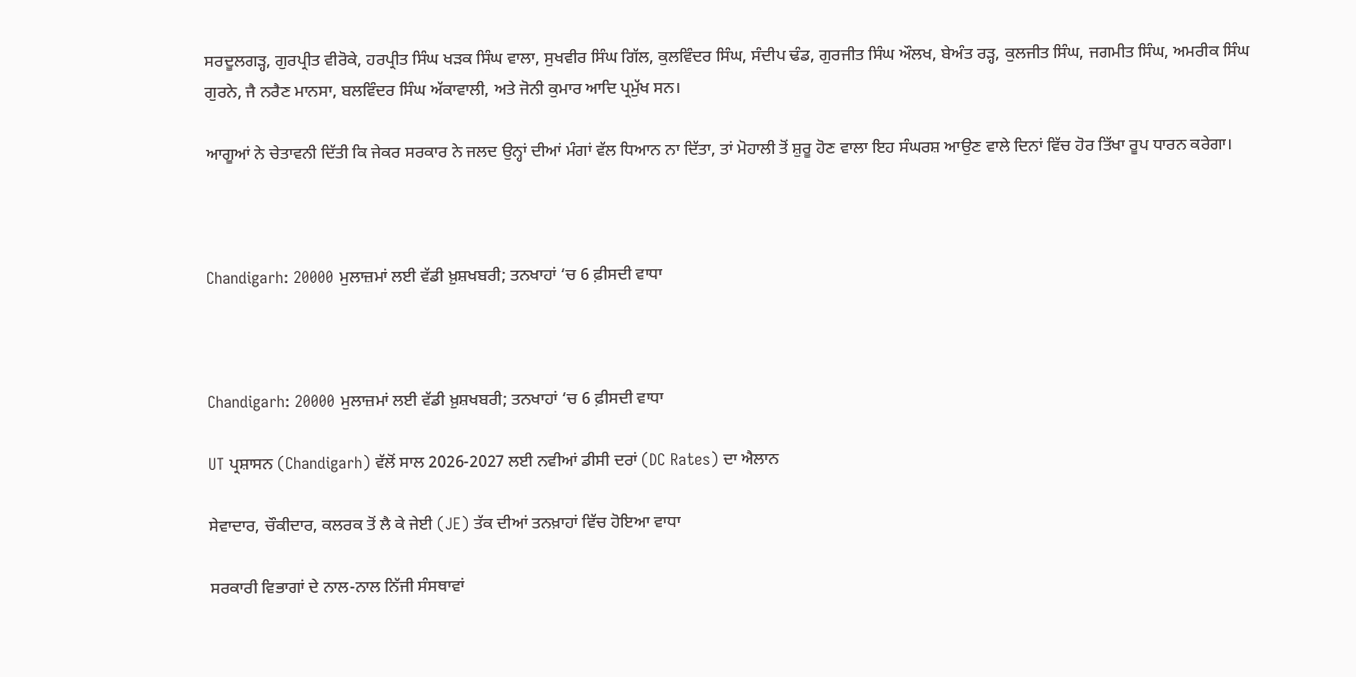ਸਰਦੂਲਗੜ੍ਹ, ਗੁਰਪ੍ਰੀਤ ਵੀਰੋਕੇ, ਹਰਪ੍ਰੀਤ ਸਿੰਘ ਖੜਕ ਸਿੰਘ ਵਾਲਾ, ਸੁਖਵੀਰ ਸਿੰਘ ਗਿੱਲ, ਕੁਲਵਿੰਦਰ ਸਿੰਘ, ਸੰਦੀਪ ਢੰਡ, ਗੁਰਜੀਤ ਸਿੰਘ ਔਲਖ, ਬੇਅੰਤ ਰੜ੍ਹ, ਕੁਲਜੀਤ ਸਿੰਘ, ਜਗਮੀਤ ਸਿੰਘ, ਅਮਰੀਕ ਸਿੰਘ ਗੁਰਨੇ, ਜੈ ਨਰੈਣ ਮਾਨਸਾ, ਬਲਵਿੰਦਰ ਸਿੰਘ ਅੱਕਾਵਾਲੀ, ਅਤੇ ਜੋਨੀ ਕੁਮਾਰ ਆਦਿ ਪ੍ਰਮੁੱਖ ਸਨ।

ਆਗੂਆਂ ਨੇ ਚੇਤਾਵਨੀ ਦਿੱਤੀ ਕਿ ਜੇਕਰ ਸਰਕਾਰ ਨੇ ਜਲਦ ਉਨ੍ਹਾਂ ਦੀਆਂ ਮੰਗਾਂ ਵੱਲ ਧਿਆਨ ਨਾ ਦਿੱਤਾ, ਤਾਂ ਮੋਹਾਲੀ ਤੋਂ ਸ਼ੁਰੂ ਹੋਣ ਵਾਲਾ ਇਹ ਸੰਘਰਸ਼ ਆਉਣ ਵਾਲੇ ਦਿਨਾਂ ਵਿੱਚ ਹੋਰ ਤਿੱਖਾ ਰੂਪ ਧਾਰਨ ਕਰੇਗਾ।



Chandigarh: 20000 ਮੁਲਾਜ਼ਮਾਂ ਲਈ ਵੱਡੀ ਖ਼ੁਸ਼ਖਬਰੀ; ਤਨਖਾਹਾਂ ‘ਚ 6 ਫ਼ੀਸਦੀ ਵਾਧਾ



Chandigarh: 20000 ਮੁਲਾਜ਼ਮਾਂ ਲਈ ਵੱਡੀ ਖ਼ੁਸ਼ਖਬਰੀ; ਤਨਖਾਹਾਂ ‘ਚ 6 ਫ਼ੀਸਦੀ ਵਾਧਾ

UT ਪ੍ਰਸ਼ਾਸਨ (Chandigarh) ਵੱਲੋਂ ਸਾਲ 2026-2027 ਲਈ ਨਵੀਆਂ ਡੀਸੀ ਦਰਾਂ (DC Rates) ਦਾ ਐਲਾਨ

ਸੇਵਾਦਾਰ, ਚੌਕੀਦਾਰ, ਕਲਰਕ ਤੋਂ ਲੈ ਕੇ ਜੇਈ (JE) ਤੱਕ ਦੀਆਂ ਤਨਖ਼ਾਹਾਂ ਵਿੱਚ ਹੋਇਆ ਵਾਧਾ

ਸਰਕਾਰੀ ਵਿਭਾਗਾਂ ਦੇ ਨਾਲ-ਨਾਲ ਨਿੱਜੀ ਸੰਸਥਾਵਾਂ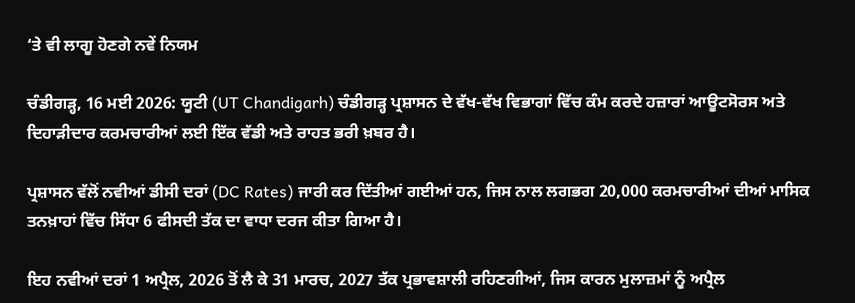‘ਤੇ ਵੀ ਲਾਗੂ ਹੋਣਗੇ ਨਵੇਂ ਨਿਯਮ

ਚੰਡੀਗੜ੍ਹ, 16 ਮਈ 2026: ਯੂਟੀ (UT Chandigarh) ਚੰਡੀਗੜ੍ਹ ਪ੍ਰਸ਼ਾਸਨ ਦੇ ਵੱਖ-ਵੱਖ ਵਿਭਾਗਾਂ ਵਿੱਚ ਕੰਮ ਕਰਦੇ ਹਜ਼ਾਰਾਂ ਆਊਟਸੋਰਸ ਅਤੇ ਦਿਹਾੜੀਦਾਰ ਕਰਮਚਾਰੀਆਂ ਲਈ ਇੱਕ ਵੱਡੀ ਅਤੇ ਰਾਹਤ ਭਰੀ ਖ਼ਬਰ ਹੈ।

ਪ੍ਰਸ਼ਾਸਨ ਵੱਲੋਂ ਨਵੀਆਂ ਡੀਸੀ ਦਰਾਂ (DC Rates) ਜਾਰੀ ਕਰ ਦਿੱਤੀਆਂ ਗਈਆਂ ਹਨ, ਜਿਸ ਨਾਲ ਲਗਭਗ 20,000 ਕਰਮਚਾਰੀਆਂ ਦੀਆਂ ਮਾਸਿਕ ਤਨਖ਼ਾਹਾਂ ਵਿੱਚ ਸਿੱਧਾ 6 ਫੀਸਦੀ ਤੱਕ ਦਾ ਵਾਧਾ ਦਰਜ ਕੀਤਾ ਗਿਆ ਹੈ।

ਇਹ ਨਵੀਆਂ ਦਰਾਂ 1 ਅਪ੍ਰੈਲ, 2026 ਤੋਂ ਲੈ ਕੇ 31 ਮਾਰਚ, 2027 ਤੱਕ ਪ੍ਰਭਾਵਸ਼ਾਲੀ ਰਹਿਣਗੀਆਂ, ਜਿਸ ਕਾਰਨ ਮੁਲਾਜ਼ਮਾਂ ਨੂੰ ਅਪ੍ਰੈਲ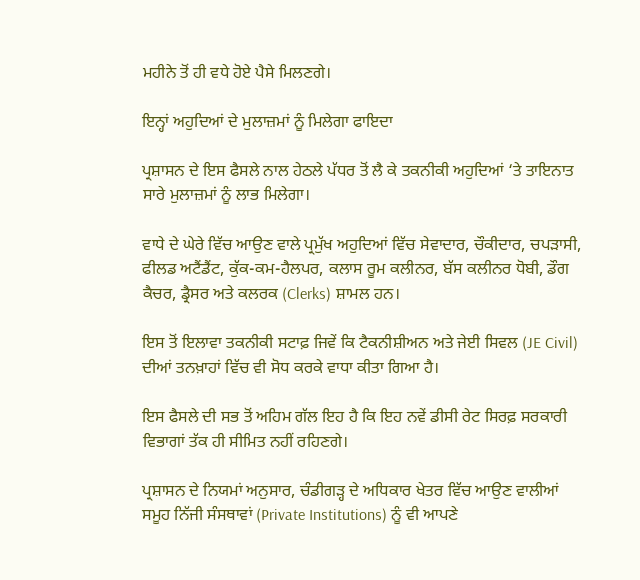ਮਹੀਨੇ ਤੋਂ ਹੀ ਵਧੇ ਹੋਏ ਪੈਸੇ ਮਿਲਣਗੇ।

ਇਨ੍ਹਾਂ ਅਹੁਦਿਆਂ ਦੇ ਮੁਲਾਜ਼ਮਾਂ ਨੂੰ ਮਿਲੇਗਾ ਫਾਇਦਾ

ਪ੍ਰਸ਼ਾਸਨ ਦੇ ਇਸ ਫੈਸਲੇ ਨਾਲ ਹੇਠਲੇ ਪੱਧਰ ਤੋਂ ਲੈ ਕੇ ਤਕਨੀਕੀ ਅਹੁਦਿਆਂ ‘ਤੇ ਤਾਇਨਾਤ ਸਾਰੇ ਮੁਲਾਜ਼ਮਾਂ ਨੂੰ ਲਾਭ ਮਿਲੇਗਾ।

ਵਾਧੇ ਦੇ ਘੇਰੇ ਵਿੱਚ ਆਉਣ ਵਾਲੇ ਪ੍ਰਮੁੱਖ ਅਹੁਦਿਆਂ ਵਿੱਚ ਸੇਵਾਦਾਰ, ਚੌਕੀਦਾਰ, ਚਪੜਾਸੀ, ਫੀਲਡ ਅਟੈਂਡੈਂਟ, ਕੁੱਕ-ਕਮ-ਹੈਲਪਰ, ਕਲਾਸ ਰੂਮ ਕਲੀਨਰ, ਬੱਸ ਕਲੀਨਰ ਧੋਬੀ, ਡੌਗ ਕੈਚਰ, ਡ੍ਰੈਸਰ ਅਤੇ ਕਲਰਕ (Clerks) ਸ਼ਾਮਲ ਹਨ।

ਇਸ ਤੋਂ ਇਲਾਵਾ ਤਕਨੀਕੀ ਸਟਾਫ਼ ਜਿਵੇਂ ਕਿ ਟੈਕਨੀਸ਼ੀਅਨ ਅਤੇ ਜੇਈ ਸਿਵਲ (JE Civil) ਦੀਆਂ ਤਨਖ਼ਾਹਾਂ ਵਿੱਚ ਵੀ ਸੋਧ ਕਰਕੇ ਵਾਧਾ ਕੀਤਾ ਗਿਆ ਹੈ।

ਇਸ ਫੈਸਲੇ ਦੀ ਸਭ ਤੋਂ ਅਹਿਮ ਗੱਲ ਇਹ ਹੈ ਕਿ ਇਹ ਨਵੇਂ ਡੀਸੀ ਰੇਟ ਸਿਰਫ਼ ਸਰਕਾਰੀ ਵਿਭਾਗਾਂ ਤੱਕ ਹੀ ਸੀਮਿਤ ਨਹੀਂ ਰਹਿਣਗੇ।

ਪ੍ਰਸ਼ਾਸਨ ਦੇ ਨਿਯਮਾਂ ਅਨੁਸਾਰ, ਚੰਡੀਗੜ੍ਹ ਦੇ ਅਧਿਕਾਰ ਖੇਤਰ ਵਿੱਚ ਆਉਣ ਵਾਲੀਆਂ ਸਮੂਹ ਨਿੱਜੀ ਸੰਸਥਾਵਾਂ (Private Institutions) ਨੂੰ ਵੀ ਆਪਣੇ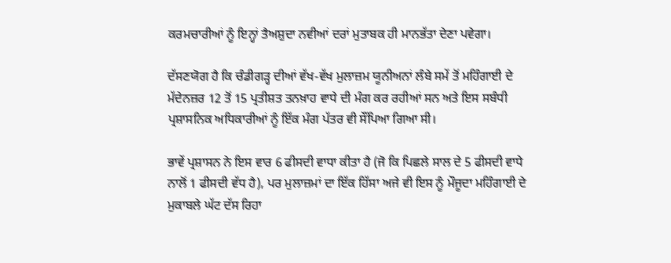ਕਰਮਚਾਰੀਆਂ ਨੂੰ ਇਨ੍ਹਾਂ ਤੈਅਸ਼ੁਦਾ ਨਵੀਆਂ ਦਰਾਂ ਮੁਤਾਬਕ ਹੀ ਮਾਨਭੱਤਾ ਦੇਣਾ ਪਵੇਗਾ।

ਦੱਸਣਯੋਗ ਹੈ ਕਿ ਚੰਡੀਗੜ੍ਹ ਦੀਆਂ ਵੱਖ-ਵੱਖ ਮੁਲਾਜ਼ਮ ਯੂਨੀਅਨਾਂ ਲੰਬੇ ਸਮੇਂ ਤੋਂ ਮਹਿੰਗਾਈ ਦੇ ਮੱਦੇਨਜ਼ਰ 12 ਤੋਂ 15 ਪ੍ਰਤੀਸ਼ਤ ਤਨਖ਼ਾਹ ਵਾਧੇ ਦੀ ਮੰਗ ਕਰ ਰਹੀਆਂ ਸਨ ਅਤੇ ਇਸ ਸਬੰਧੀ ਪ੍ਰਸ਼ਾਸਨਿਕ ਅਧਿਕਾਰੀਆਂ ਨੂੰ ਇੱਕ ਮੰਗ ਪੱਤਰ ਵੀ ਸੌਂਪਿਆ ਗਿਆ ਸੀ।

ਭਾਵੇਂ ਪ੍ਰਸ਼ਾਸਨ ਨੇ ਇਸ ਵਾਰ 6 ਫੀਸਦੀ ਵਾਧਾ ਕੀਤਾ ਹੈ (ਜੋ ਕਿ ਪਿਛਲੇ ਸਾਲ ਦੇ 5 ਫੀਸਦੀ ਵਾਧੇ ਨਾਲੋਂ 1 ਫੀਸਦੀ ਵੱਧ ਹੈ), ਪਰ ਮੁਲਾਜ਼ਮਾਂ ਦਾ ਇੱਕ ਹਿੱਸਾ ਅਜੇ ਵੀ ਇਸ ਨੂੰ ਮੌਜੂਦਾ ਮਹਿੰਗਾਈ ਦੇ ਮੁਕਾਬਲੇ ਘੱਟ ਦੱਸ ਰਿਹਾ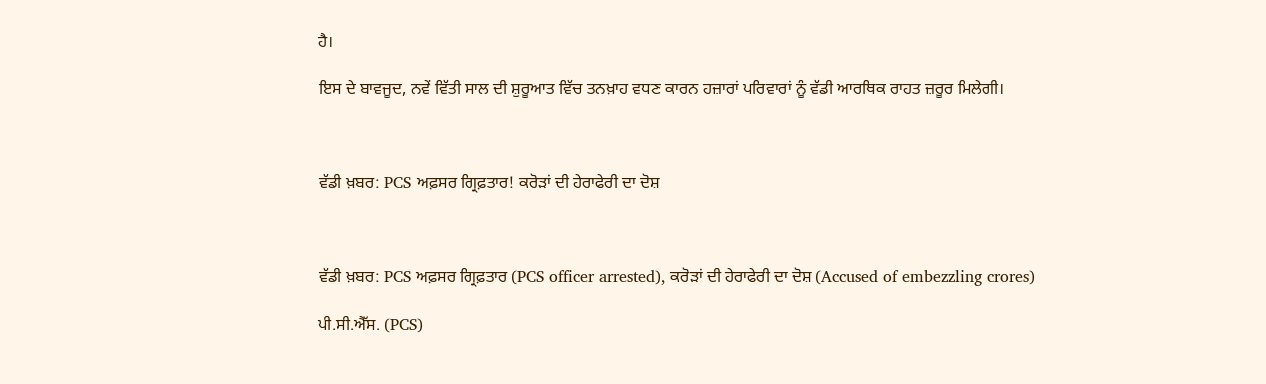ਹੈ।

ਇਸ ਦੇ ਬਾਵਜੂਦ, ਨਵੇਂ ਵਿੱਤੀ ਸਾਲ ਦੀ ਸ਼ੁਰੂਆਤ ਵਿੱਚ ਤਨਖ਼ਾਹ ਵਧਣ ਕਾਰਨ ਹਜ਼ਾਰਾਂ ਪਰਿਵਾਰਾਂ ਨੂੰ ਵੱਡੀ ਆਰਥਿਕ ਰਾਹਤ ਜ਼ਰੂਰ ਮਿਲੇਗੀ।



ਵੱਡੀ ਖ਼ਬਰ: PCS ਅਫ਼ਸਰ ਗ੍ਰਿਫ਼ਤਾਰ! ਕਰੋੜਾਂ ਦੀ ਹੇਰਾਫੇਰੀ ਦਾ ਦੋਸ਼



ਵੱਡੀ ਖ਼ਬਰ: PCS ਅਫ਼ਸਰ ਗ੍ਰਿਫ਼ਤਾਰ (PCS officer arrested), ਕਰੋੜਾਂ ਦੀ ਹੇਰਾਫੇਰੀ ਦਾ ਦੋਸ਼ (Accused of embezzling crores)

ਪੀ.ਸੀ.ਐੱਸ. (PCS)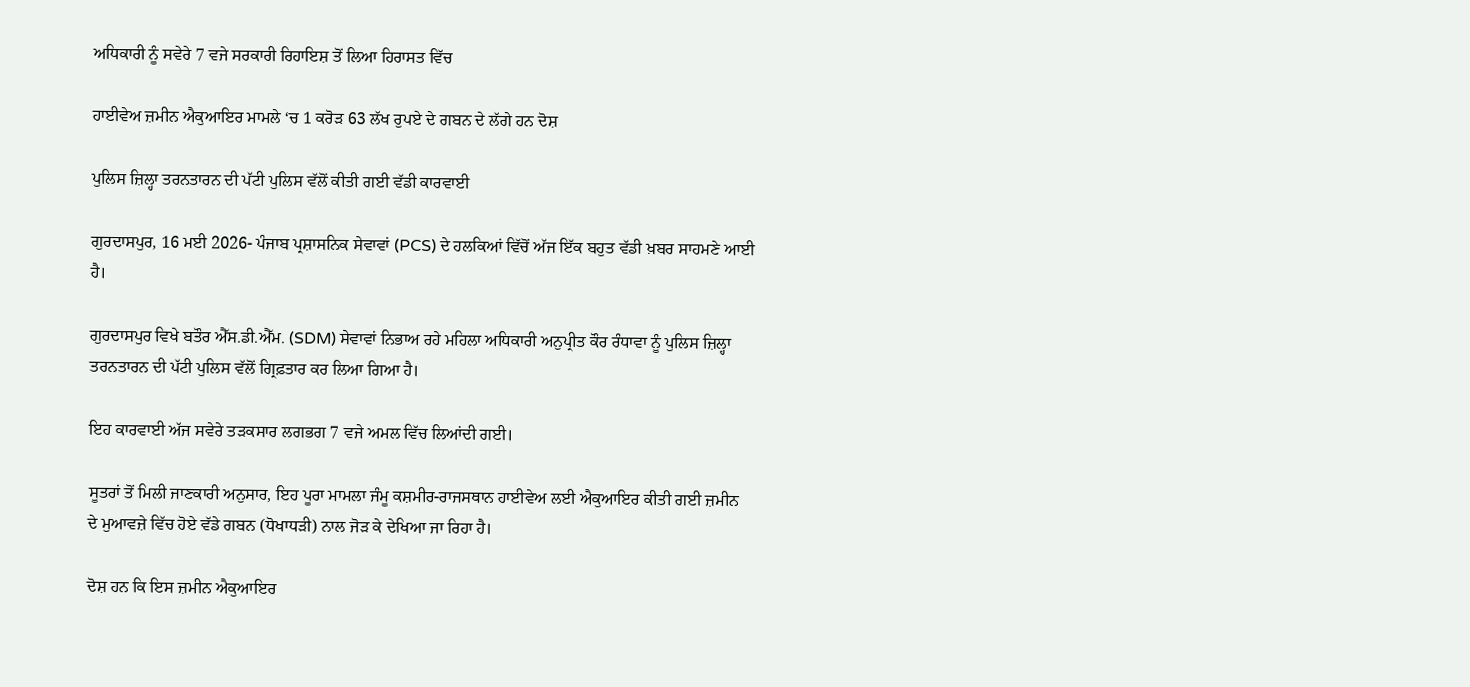ਅਧਿਕਾਰੀ ਨੂੰ ਸਵੇਰੇ 7 ਵਜੇ ਸਰਕਾਰੀ ਰਿਹਾਇਸ਼ ਤੋਂ ਲਿਆ ਹਿਰਾਸਤ ਵਿੱਚ

ਹਾਈਵੇਅ ਜ਼ਮੀਨ ਐਕੁਆਇਰ ਮਾਮਲੇ ‘ਚ 1 ਕਰੋੜ 63 ਲੱਖ ਰੁਪਏ ਦੇ ਗਬਨ ਦੇ ਲੱਗੇ ਹਨ ਦੋਸ਼

ਪੁਲਿਸ ਜ਼ਿਲ੍ਹਾ ਤਰਨਤਾਰਨ ਦੀ ਪੱਟੀ ਪੁਲਿਸ ਵੱਲੋਂ ਕੀਤੀ ਗਈ ਵੱਡੀ ਕਾਰਵਾਈ

ਗੁਰਦਾਸਪੁਰ, 16 ਮਈ 2026- ਪੰਜਾਬ ਪ੍ਰਸ਼ਾਸਨਿਕ ਸੇਵਾਵਾਂ (PCS) ਦੇ ਹਲਕਿਆਂ ਵਿੱਚੋਂ ਅੱਜ ਇੱਕ ਬਹੁਤ ਵੱਡੀ ਖ਼ਬਰ ਸਾਹਮਣੇ ਆਈ ਹੈ।

ਗੁਰਦਾਸਪੁਰ ਵਿਖੇ ਬਤੌਰ ਐੱਸ.ਡੀ.ਐੱਮ. (SDM) ਸੇਵਾਵਾਂ ਨਿਭਾਅ ਰਹੇ ਮਹਿਲਾ ਅਧਿਕਾਰੀ ਅਨੁਪ੍ਰੀਤ ਕੌਰ ਰੰਧਾਵਾ ਨੂੰ ਪੁਲਿਸ ਜ਼ਿਲ੍ਹਾ ਤਰਨਤਾਰਨ ਦੀ ਪੱਟੀ ਪੁਲਿਸ ਵੱਲੋਂ ਗ੍ਰਿਫ਼ਤਾਰ ਕਰ ਲਿਆ ਗਿਆ ਹੈ।

ਇਹ ਕਾਰਵਾਈ ਅੱਜ ਸਵੇਰੇ ਤੜਕਸਾਰ ਲਗਭਗ 7 ਵਜੇ ਅਮਲ ਵਿੱਚ ਲਿਆਂਦੀ ਗਈ।

ਸੂਤਰਾਂ ਤੋਂ ਮਿਲੀ ਜਾਣਕਾਰੀ ਅਨੁਸਾਰ, ਇਹ ਪੂਰਾ ਮਾਮਲਾ ਜੰਮੂ ਕਸ਼ਮੀਰ-ਰਾਜਸਥਾਨ ਹਾਈਵੇਅ ਲਈ ਐਕੁਆਇਰ ਕੀਤੀ ਗਈ ਜ਼ਮੀਨ ਦੇ ਮੁਆਵਜ਼ੇ ਵਿੱਚ ਹੋਏ ਵੱਡੇ ਗਬਨ (ਧੋਖਾਧੜੀ) ਨਾਲ ਜੋੜ ਕੇ ਦੇਖਿਆ ਜਾ ਰਿਹਾ ਹੈ।

ਦੋਸ਼ ਹਨ ਕਿ ਇਸ ਜ਼ਮੀਨ ਐਕੁਆਇਰ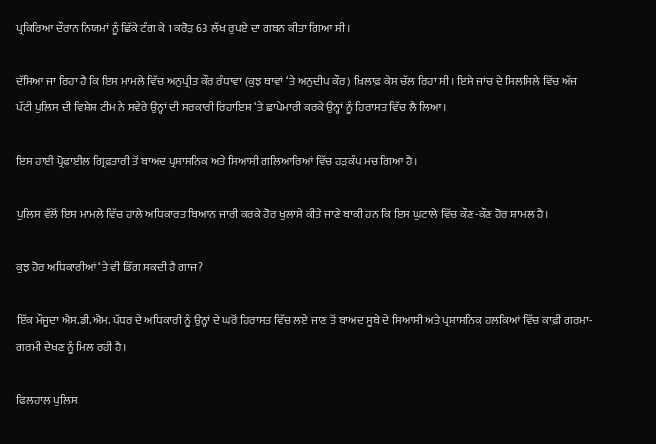ਪ੍ਰਕਿਰਿਆ ਦੌਰਾਨ ਨਿਯਮਾਂ ਨੂੰ ਛਿੱਕੇ ਟੰਗ ਕੇ 1 ਕਰੋੜ 63 ਲੱਖ ਰੁਪਏ ਦਾ ਗਬਨ ਕੀਤਾ ਗਿਆ ਸੀ।

ਦੱਸਿਆ ਜਾ ਰਿਹਾ ਹੈ ਕਿ ਇਸ ਮਾਮਲੇ ਵਿੱਚ ਅਨੁਪ੍ਰੀਤ ਕੌਰ ਰੰਧਾਵਾ (ਕੁਝ ਥਾਵਾਂ ‘ਤੇ ਅਨੁਦੀਪ ਕੌਰ) ਖ਼ਿਲਾਫ਼ ਕੇਸ ਚੱਲ ਰਿਹਾ ਸੀ। ਇਸੇ ਜਾਂਚ ਦੇ ਸਿਲਸਿਲੇ ਵਿੱਚ ਅੱਜ ਪੱਟੀ ਪੁਲਿਸ ਦੀ ਵਿਸ਼ੇਸ਼ ਟੀਮ ਨੇ ਸਵੇਰੇ ਉਨ੍ਹਾਂ ਦੀ ਸਰਕਾਰੀ ਰਿਹਾਇਸ਼ ‘ਤੇ ਛਾਪੇਮਾਰੀ ਕਰਕੇ ਉਨ੍ਹਾਂ ਨੂੰ ਹਿਰਾਸਤ ਵਿੱਚ ਲੈ ਲਿਆ।

ਇਸ ਹਾਈ ਪ੍ਰੋਫਾਈਲ ਗ੍ਰਿਫ਼ਤਾਰੀ ਤੋਂ ਬਾਅਦ ਪ੍ਰਸ਼ਾਸਨਿਕ ਅਤੇ ਸਿਆਸੀ ਗਲਿਆਰਿਆਂ ਵਿੱਚ ਹੜਕੰਪ ਮਚ ਗਿਆ ਹੈ।

ਪੁਲਿਸ ਵੱਲੋਂ ਇਸ ਮਾਮਲੇ ਵਿੱਚ ਹਾਲੇ ਅਧਿਕਾਰਤ ਬਿਆਨ ਜਾਰੀ ਕਰਕੇ ਹੋਰ ਖੁਲਾਸੇ ਕੀਤੇ ਜਾਣੇ ਬਾਕੀ ਹਨ ਕਿ ਇਸ ਘੁਟਾਲੇ ਵਿੱਚ ਕੌਣ-ਕੌਣ ਹੋਰ ਸ਼ਾਮਲ ਹੈ।

ਕੁਝ ਹੋਰ ਅਧਿਕਾਰੀਆਂ ‘ਤੇ ਵੀ ਡਿੱਗ ਸਕਦੀ ਹੈ ਗਾਜ?

ਇੱਕ ਮੌਜੂਦਾ ਐਸ.ਡੀ.ਐਮ. ਪੱਧਰ ਦੇ ਅਧਿਕਾਰੀ ਨੂੰ ਉਨ੍ਹਾਂ ਦੇ ਘਰੋਂ ਹਿਰਾਸਤ ਵਿੱਚ ਲਏ ਜਾਣ ਤੋਂ ਬਾਅਦ ਸੂਬੇ ਦੇ ਸਿਆਸੀ ਅਤੇ ਪ੍ਰਸ਼ਾਸਨਿਕ ਹਲਕਿਆਂ ਵਿੱਚ ਕਾਫ਼ੀ ਗਰਮਾ-ਗਰਮੀ ਦੇਖਣ ਨੂੰ ਮਿਲ ਰਹੀ ਹੈ।

ਫਿਲਹਾਲ ਪੁਲਿਸ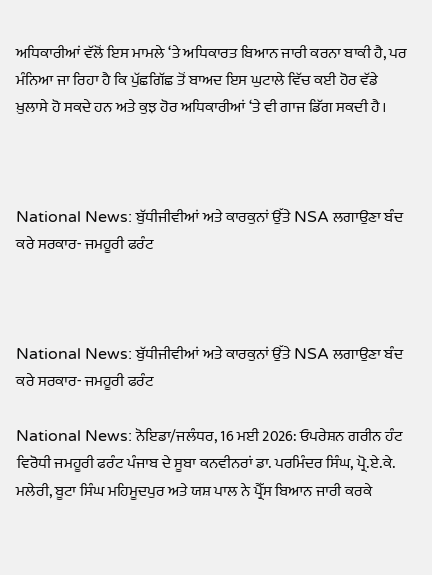ਅਧਿਕਾਰੀਆਂ ਵੱਲੋਂ ਇਸ ਮਾਮਲੇ ‘ਤੇ ਅਧਿਕਾਰਤ ਬਿਆਨ ਜਾਰੀ ਕਰਨਾ ਬਾਕੀ ਹੈ, ਪਰ ਮੰਨਿਆ ਜਾ ਰਿਹਾ ਹੈ ਕਿ ਪੁੱਛਗਿੱਛ ਤੋਂ ਬਾਅਦ ਇਸ ਘੁਟਾਲੇ ਵਿੱਚ ਕਈ ਹੋਰ ਵੱਡੇ ਖ਼ੁਲਾਸੇ ਹੋ ਸਕਦੇ ਹਨ ਅਤੇ ਕੁਝ ਹੋਰ ਅਧਿਕਾਰੀਆਂ ‘ਤੇ ਵੀ ਗਾਜ ਡਿੱਗ ਸਕਦੀ ਹੈ।



National News: ਬੁੱਧੀਜੀਵੀਆਂ ਅਤੇ ਕਾਰਕੁਨਾਂ ਉੱਤੇ NSA ਲਗਾਉਣਾ ਬੰਦ ਕਰੇ ਸਰਕਾਰ- ਜਮਹੂਰੀ ਫਰੰਟ



National News: ਬੁੱਧੀਜੀਵੀਆਂ ਅਤੇ ਕਾਰਕੁਨਾਂ ਉੱਤੇ NSA ਲਗਾਉਣਾ ਬੰਦ ਕਰੇ ਸਰਕਾਰ- ਜਮਹੂਰੀ ਫਰੰਟ

National News: ਨੋਇਡਾ/ਜਲੰਧਰ, 16 ਮਈ 2026: ਓਪਰੇਸ਼ਨ ਗਰੀਨ ਹੰਟ ਵਿਰੋਧੀ ਜਮਹੂਰੀ ਫਰੰਟ ਪੰਜਾਬ ਦੇ ਸੂਬਾ ਕਨਵੀਨਰਾਂ ਡਾ. ਪਰਮਿੰਦਰ ਸਿੰਘ, ਪ੍ਰੋ.ਏ.ਕੇ. ਮਲੇਰੀ, ਬੂਟਾ ਸਿੰਘ ਮਹਿਮੂਦਪੁਰ ਅਤੇ ਯਸ਼ ਪਾਲ ਨੇ ਪ੍ਰੈੱਸ ਬਿਆਨ ਜਾਰੀ ਕਰਕੇ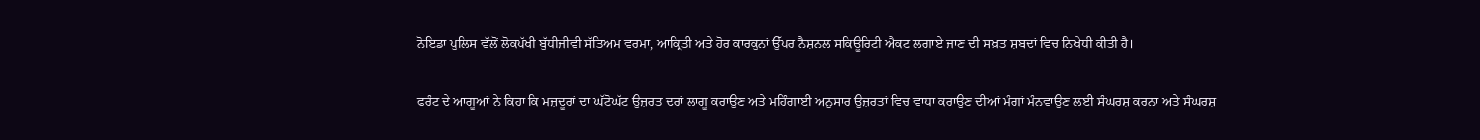ਨੋਇਡਾ ਪੁਲਿਸ ਵੱਲੋਂ ਲੋਕਪੱਖੀ ਬੁੱਧੀਜੀਵੀ ਸੱਤਿਅਮ ਵਰਮਾ, ਆਕ੍ਰਿਤੀ ਅਤੇ ਹੋਰ ਕਾਰਕੁਨਾਂ ਉੱਪਰ ਨੈਸ਼ਨਲ ਸਕਿਊਰਿਟੀ ਐਕਟ ਲਗਾਏ ਜਾਣ ਦੀ ਸਖ਼ਤ ਸ਼ਬਦਾਂ ਵਿਚ ਨਿਖੇਧੀ ਕੀਤੀ ਹੈ।

ਫਰੰਟ ਦੇ ਆਗੂਆਂ ਨੇ ਕਿਹਾ ਕਿ ਮਜ਼ਦੂਰਾਂ ਦਾ ਘੱਟੋਘੱਟ ਉਜ਼ਰਤ ਦਰਾਂ ਲਾਗੂ ਕਰਾਉਣ ਅਤੇ ਮਹਿੰਗਾਈ ਅਨੁਸਾਰ ਉਜ਼ਰਤਾਂ ਵਿਚ ਵਾਧਾ ਕਰਾਉਣ ਦੀਆਂ ਮੰਗਾਂ ਮੰਨਵਾਉਣ ਲਈ ਸੰਘਰਸ਼ ਕਰਨਾ ਅਤੇ ਸੰਘਰਸ਼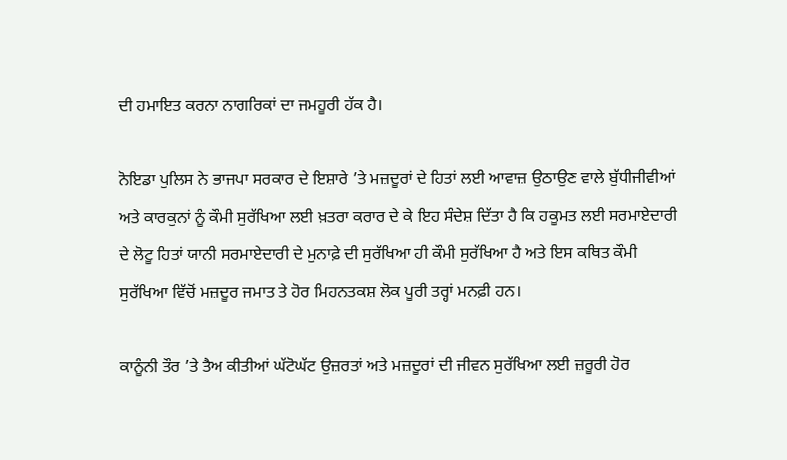ਦੀ ਹਮਾਇਤ ਕਰਨਾ ਨਾਗਰਿਕਾਂ ਦਾ ਜਮਹੂਰੀ ਹੱਕ ਹੈ।

ਨੋਇਡਾ ਪੁਲਿਸ ਨੇ ਭਾਜਪਾ ਸਰਕਾਰ ਦੇ ਇਸ਼ਾਰੇ ’ਤੇ ਮਜ਼ਦੂਰਾਂ ਦੇ ਹਿਤਾਂ ਲਈ ਆਵਾਜ਼ ਉਠਾਉਣ ਵਾਲੇ ਬੁੱਧੀਜੀਵੀਆਂ ਅਤੇ ਕਾਰਕੁਨਾਂ ਨੂੰ ਕੌਮੀ ਸੁਰੱਖਿਆ ਲਈ ਖ਼ਤਰਾ ਕਰਾਰ ਦੇ ਕੇ ਇਹ ਸੰਦੇਸ਼ ਦਿੱਤਾ ਹੈ ਕਿ ਹਕੂਮਤ ਲਈ ਸਰਮਾਏਦਾਰੀ ਦੇ ਲੋਟੂ ਹਿਤਾਂ ਯਾਨੀ ਸਰਮਾਏਦਾਰੀ ਦੇ ਮੁਨਾਫ਼ੇ ਦੀ ਸੁਰੱਖਿਆ ਹੀ ਕੌਮੀ ਸੁਰੱਖਿਆ ਹੈ ਅਤੇ ਇਸ ਕਥਿਤ ਕੌਮੀ ਸੁਰੱਖਿਆ ਵਿੱਚੋਂ ਮਜ਼ਦੂਰ ਜਮਾਤ ਤੇ ਹੋਰ ਮਿਹਨਤਕਸ਼ ਲੋਕ ਪੂਰੀ ਤਰ੍ਹਾਂ ਮਨਫ਼ੀ ਹਨ।

ਕਾਨੂੰਨੀ ਤੌਰ ’ਤੇ ਤੈਅ ਕੀਤੀਆਂ ਘੱਟੋਘੱਟ ਉਜ਼ਰਤਾਂ ਅਤੇ ਮਜ਼ਦੂਰਾਂ ਦੀ ਜੀਵਨ ਸੁਰੱਖਿਆ ਲਈ ਜ਼ਰੂਰੀ ਹੋਰ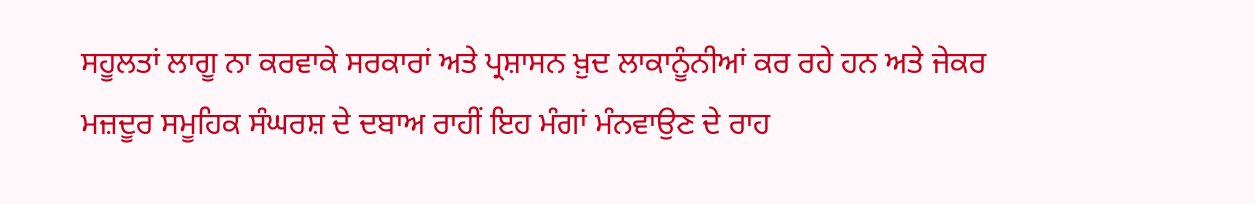ਸਹੂਲਤਾਂ ਲਾਗੂ ਨਾ ਕਰਵਾਕੇ ਸਰਕਾਰਾਂ ਅਤੇ ਪ੍ਰਸ਼ਾਸਨ ਖ਼ੁਦ ਲਾਕਾਨੂੰਨੀਆਂ ਕਰ ਰਹੇ ਹਨ ਅਤੇ ਜੇਕਰ ਮਜ਼ਦੂਰ ਸਮੂਹਿਕ ਸੰਘਰਸ਼ ਦੇ ਦਬਾਅ ਰਾਹੀਂ ਇਹ ਮੰਗਾਂ ਮੰਨਵਾਉਣ ਦੇ ਰਾਹ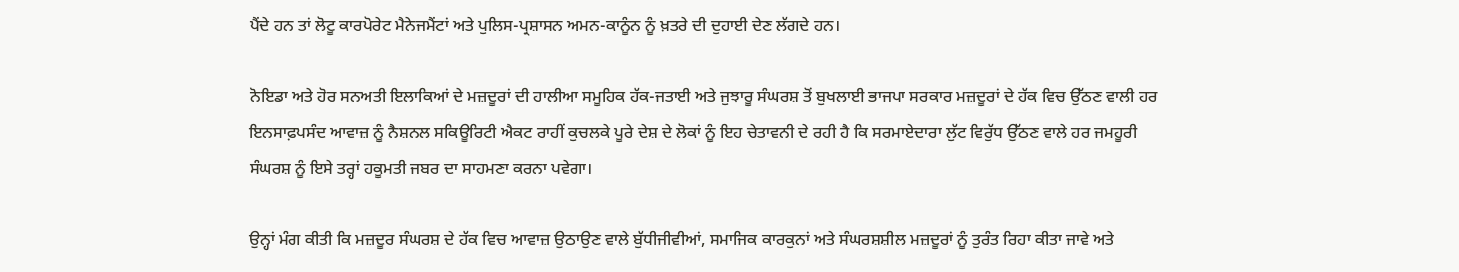ਪੈਂਦੇ ਹਨ ਤਾਂ ਲੋਟੂ ਕਾਰਪੋਰੇਟ ਮੈਨੇਜਮੈਂਟਾਂ ਅਤੇ ਪੁਲਿਸ-ਪ੍ਰਸ਼ਾਸਨ ਅਮਨ-ਕਾਨੂੰਨ ਨੂੰ ਖ਼ਤਰੇ ਦੀ ਦੁਹਾਈ ਦੇਣ ਲੱਗਦੇ ਹਨ।

ਨੋਇਡਾ ਅਤੇ ਹੋਰ ਸਨਅਤੀ ਇਲਾਕਿਆਂ ਦੇ ਮਜ਼ਦੂਰਾਂ ਦੀ ਹਾਲੀਆ ਸਮੂਹਿਕ ਹੱਕ-ਜਤਾਈ ਅਤੇ ਜੁਝਾਰੂ ਸੰਘਰਸ਼ ਤੋਂ ਬੁਖਲਾਈ ਭਾਜਪਾ ਸਰਕਾਰ ਮਜ਼ਦੂਰਾਂ ਦੇ ਹੱਕ ਵਿਚ ਉੱਠਣ ਵਾਲੀ ਹਰ ਇਨਸਾਫ਼ਪਸੰਦ ਆਵਾਜ਼ ਨੂੰ ਨੈਸ਼ਨਲ ਸਕਿਊਰਿਟੀ ਐਕਟ ਰਾਹੀਂ ਕੁਚਲਕੇ ਪੂਰੇ ਦੇਸ਼ ਦੇ ਲੋਕਾਂ ਨੂੰ ਇਹ ਚੇਤਾਵਨੀ ਦੇ ਰਹੀ ਹੈ ਕਿ ਸਰਮਾਏਦਾਰਾ ਲੁੱਟ ਵਿਰੁੱਧ ਉੱਠਣ ਵਾਲੇ ਹਰ ਜਮਹੂਰੀ ਸੰਘਰਸ਼ ਨੂੰ ਇਸੇ ਤਰ੍ਹਾਂ ਹਕੂਮਤੀ ਜਬਰ ਦਾ ਸਾਹਮਣਾ ਕਰਨਾ ਪਵੇਗਾ।

ਉਨ੍ਹਾਂ ਮੰਗ ਕੀਤੀ ਕਿ ਮਜ਼ਦੂਰ ਸੰਘਰਸ਼ ਦੇ ਹੱਕ ਵਿਚ ਆਵਾਜ਼ ਉਠਾਉਣ ਵਾਲੇ ਬੁੱਧੀਜੀਵੀਆਂ, ਸਮਾਜਿਕ ਕਾਰਕੁਨਾਂ ਅਤੇ ਸੰਘਰਸ਼ਸ਼ੀਲ ਮਜ਼ਦੂਰਾਂ ਨੂੰ ਤੁਰੰਤ ਰਿਹਾ ਕੀਤਾ ਜਾਵੇ ਅਤੇ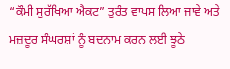“ਕੌਮੀ ਸੁਰੱਖਿਆ ਐਕਟ” ਤੁਰੰਤ ਵਾਪਸ ਲਿਆ ਜਾਵੇ ਅਤੇ ਮਜ਼ਦੂਰ ਸੰਘਰਸ਼ਾਂ ਨੂੰ ਬਦਨਾਮ ਕਰਨ ਲਈ ਝੂਠੇ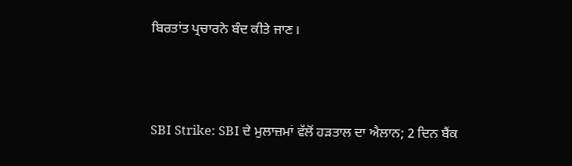ਬਿਰਤਾਂਤ ਪ੍ਰਚਾਰਨੇ ਬੰਦ ਕੀਤੇ ਜਾਣ।



SBI Strike: SBI ਦੇ ਮੁਲਾਜ਼ਮਾਂ ਵੱਲੋਂ ਹੜਤਾਲ ਦਾ ਐਲਾਨ; 2 ਦਿਨ ਬੈਂਕ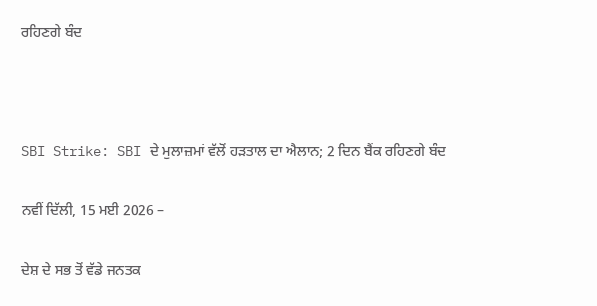ਰਹਿਣਗੇ ਬੰਦ



SBI Strike: SBI ਦੇ ਮੁਲਾਜ਼ਮਾਂ ਵੱਲੋਂ ਹੜਤਾਲ ਦਾ ਐਲਾਨ; 2 ਦਿਨ ਬੈਂਕ ਰਹਿਣਗੇ ਬੰਦ

ਨਵੀਂ ਦਿੱਲੀ, 15 ਮਈ 2026 –

ਦੇਸ਼ ਦੇ ਸਭ ਤੋਂ ਵੱਡੇ ਜਨਤਕ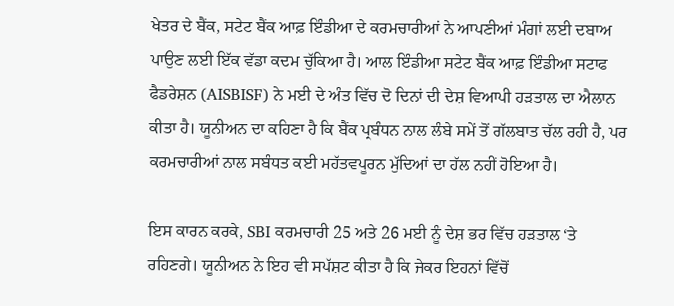ਖੇਤਰ ਦੇ ਬੈਂਕ, ਸਟੇਟ ਬੈਂਕ ਆਫ਼ ਇੰਡੀਆ ਦੇ ਕਰਮਚਾਰੀਆਂ ਨੇ ਆਪਣੀਆਂ ਮੰਗਾਂ ਲਈ ਦਬਾਅ ਪਾਉਣ ਲਈ ਇੱਕ ਵੱਡਾ ਕਦਮ ਚੁੱਕਿਆ ਹੈ। ਆਲ ਇੰਡੀਆ ਸਟੇਟ ਬੈਂਕ ਆਫ਼ ਇੰਡੀਆ ਸਟਾਫ ਫੈਡਰੇਸ਼ਨ (AISBISF) ਨੇ ਮਈ ਦੇ ਅੰਤ ਵਿੱਚ ਦੋ ਦਿਨਾਂ ਦੀ ਦੇਸ਼ ਵਿਆਪੀ ਹੜਤਾਲ ਦਾ ਐਲਾਨ ਕੀਤਾ ਹੈ। ਯੂਨੀਅਨ ਦਾ ਕਹਿਣਾ ਹੈ ਕਿ ਬੈਂਕ ਪ੍ਰਬੰਧਨ ਨਾਲ ਲੰਬੇ ਸਮੇਂ ਤੋਂ ਗੱਲਬਾਤ ਚੱਲ ਰਹੀ ਹੈ, ਪਰ ਕਰਮਚਾਰੀਆਂ ਨਾਲ ਸਬੰਧਤ ਕਈ ਮਹੱਤਵਪੂਰਨ ਮੁੱਦਿਆਂ ਦਾ ਹੱਲ ਨਹੀਂ ਹੋਇਆ ਹੈ।

ਇਸ ਕਾਰਨ ਕਰਕੇ, SBI ਕਰਮਚਾਰੀ 25 ਅਤੇ 26 ਮਈ ਨੂੰ ਦੇਸ਼ ਭਰ ਵਿੱਚ ਹੜਤਾਲ ‘ਤੇ ਰਹਿਣਗੇ। ਯੂਨੀਅਨ ਨੇ ਇਹ ਵੀ ਸਪੱਸ਼ਟ ਕੀਤਾ ਹੈ ਕਿ ਜੇਕਰ ਇਹਨਾਂ ਵਿੱਚੋਂ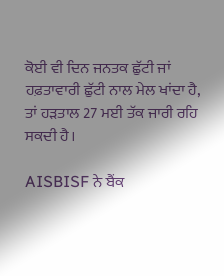ਕੋਈ ਵੀ ਦਿਨ ਜਨਤਕ ਛੁੱਟੀ ਜਾਂ ਹਫ਼ਤਾਵਾਰੀ ਛੁੱਟੀ ਨਾਲ ਮੇਲ ਖਾਂਦਾ ਹੈ, ਤਾਂ ਹੜਤਾਲ 27 ਮਈ ਤੱਕ ਜਾਰੀ ਰਹਿ ਸਕਦੀ ਹੈ।

AISBISF ਨੇ ਬੈਂਕ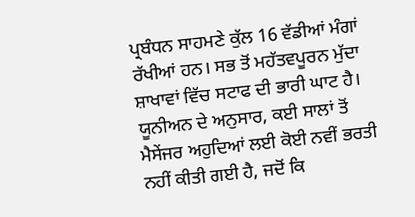ਪ੍ਰਬੰਧਨ ਸਾਹਮਣੇ ਕੁੱਲ 16 ਵੱਡੀਆਂ ਮੰਗਾਂ ਰੱਖੀਆਂ ਹਨ। ਸਭ ਤੋਂ ਮਹੱਤਵਪੂਰਨ ਮੁੱਦਾ ਸ਼ਾਖਾਵਾਂ ਵਿੱਚ ਸਟਾਫ ਦੀ ਭਾਰੀ ਘਾਟ ਹੈ। ਯੂਨੀਅਨ ਦੇ ਅਨੁਸਾਰ, ਕਈ ਸਾਲਾਂ ਤੋਂ ਮੈਸੇਂਜਰ ਅਹੁਦਿਆਂ ਲਈ ਕੋਈ ਨਵੀਂ ਭਰਤੀ ਨਹੀਂ ਕੀਤੀ ਗਈ ਹੈ, ਜਦੋਂ ਕਿ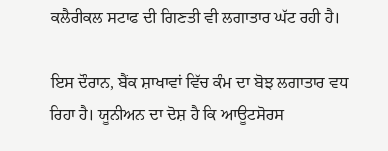ਕਲੈਰੀਕਲ ਸਟਾਫ ਦੀ ਗਿਣਤੀ ਵੀ ਲਗਾਤਾਰ ਘੱਟ ਰਹੀ ਹੈ।

ਇਸ ਦੌਰਾਨ, ਬੈਂਕ ਸ਼ਾਖਾਵਾਂ ਵਿੱਚ ਕੰਮ ਦਾ ਬੋਝ ਲਗਾਤਾਰ ਵਧ ਰਿਹਾ ਹੈ। ਯੂਨੀਅਨ ਦਾ ਦੋਸ਼ ਹੈ ਕਿ ਆਊਟਸੋਰਸ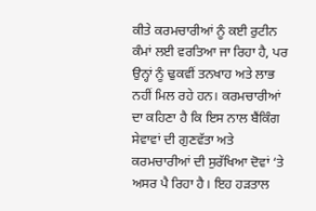ਕੀਤੇ ਕਰਮਚਾਰੀਆਂ ਨੂੰ ਕਈ ਰੁਟੀਨ ਕੰਮਾਂ ਲਈ ਵਰਤਿਆ ਜਾ ਰਿਹਾ ਹੈ, ਪਰ ਉਨ੍ਹਾਂ ਨੂੰ ਢੁਕਵੀਂ ਤਨਖਾਹ ਅਤੇ ਲਾਭ ਨਹੀਂ ਮਿਲ ਰਹੇ ਹਨ। ਕਰਮਚਾਰੀਆਂ ਦਾ ਕਹਿਣਾ ਹੈ ਕਿ ਇਸ ਨਾਲ ਬੈਂਕਿੰਗ ਸੇਵਾਵਾਂ ਦੀ ਗੁਣਵੱਤਾ ਅਤੇ ਕਰਮਚਾਰੀਆਂ ਦੀ ਸੁਰੱਖਿਆ ਦੋਵਾਂ ‘ਤੇ ਅਸਰ ਪੈ ਰਿਹਾ ਹੈ। ਇਹ ਹੜਤਾਲ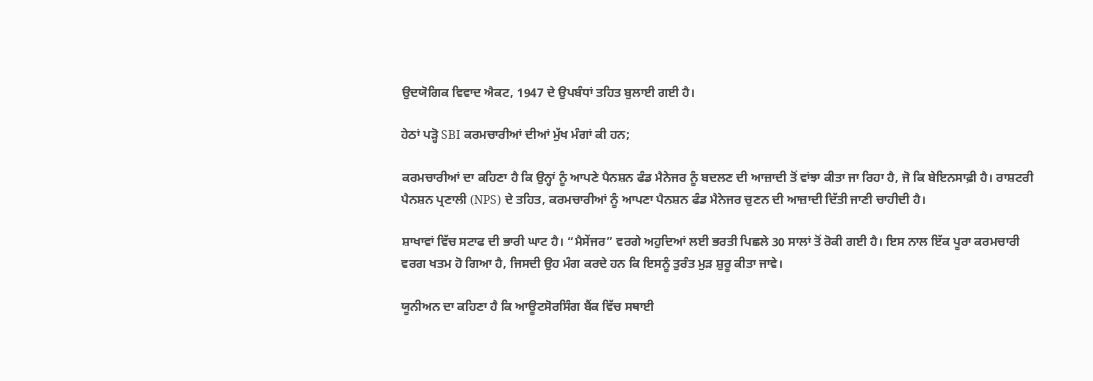ਉਦਯੋਗਿਕ ਵਿਵਾਦ ਐਕਟ, 1947 ਦੇ ਉਪਬੰਧਾਂ ਤਹਿਤ ਬੁਲਾਈ ਗਈ ਹੈ।

ਹੇਠਾਂ ਪੜ੍ਹੋ SBI ਕਰਮਚਾਰੀਆਂ ਦੀਆਂ ਮੁੱਖ ਮੰਗਾਂ ਕੀ ਹਨ;

ਕਰਮਚਾਰੀਆਂ ਦਾ ਕਹਿਣਾ ਹੈ ਕਿ ਉਨ੍ਹਾਂ ਨੂੰ ਆਪਣੇ ਪੈਨਸ਼ਨ ਫੰਡ ਮੈਨੇਜਰ ਨੂੰ ਬਦਲਣ ਦੀ ਆਜ਼ਾਦੀ ਤੋਂ ਵਾਂਝਾ ਕੀਤਾ ਜਾ ਰਿਹਾ ਹੈ, ਜੋ ਕਿ ਬੇਇਨਸਾਫ਼ੀ ਹੈ। ਰਾਸ਼ਟਰੀ ਪੈਨਸ਼ਨ ਪ੍ਰਣਾਲੀ (NPS) ਦੇ ਤਹਿਤ, ਕਰਮਚਾਰੀਆਂ ਨੂੰ ਆਪਣਾ ਪੈਨਸ਼ਨ ਫੰਡ ਮੈਨੇਜਰ ਚੁਣਨ ਦੀ ਆਜ਼ਾਦੀ ਦਿੱਤੀ ਜਾਣੀ ਚਾਹੀਦੀ ਹੈ।

ਸ਼ਾਖਾਵਾਂ ਵਿੱਚ ਸਟਾਫ ਦੀ ਭਾਰੀ ਘਾਟ ਹੈ। “ਮੈਸੇਂਜਰ” ਵਰਗੇ ਅਹੁਦਿਆਂ ਲਈ ਭਰਤੀ ਪਿਛਲੇ 30 ਸਾਲਾਂ ਤੋਂ ਰੋਕੀ ਗਈ ਹੈ। ਇਸ ਨਾਲ ਇੱਕ ਪੂਰਾ ਕਰਮਚਾਰੀ ਵਰਗ ਖਤਮ ਹੋ ਗਿਆ ਹੈ, ਜਿਸਦੀ ਉਹ ਮੰਗ ਕਰਦੇ ਹਨ ਕਿ ਇਸਨੂੰ ਤੁਰੰਤ ਮੁੜ ਸ਼ੁਰੂ ਕੀਤਾ ਜਾਵੇ।

ਯੂਨੀਅਨ ਦਾ ਕਹਿਣਾ ਹੈ ਕਿ ਆਊਟਸੋਰਸਿੰਗ ਬੈਂਕ ਵਿੱਚ ਸਥਾਈ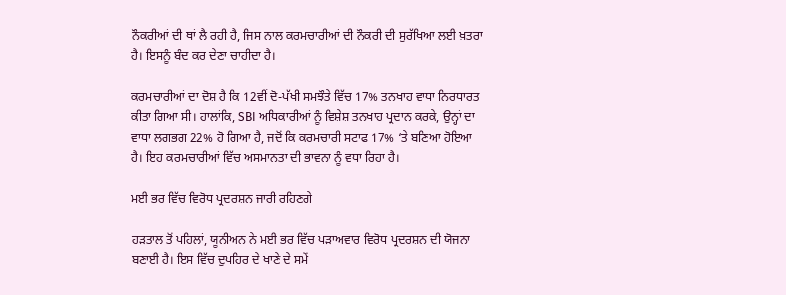ਨੌਕਰੀਆਂ ਦੀ ਥਾਂ ਲੈ ਰਹੀ ਹੈ, ਜਿਸ ਨਾਲ ਕਰਮਚਾਰੀਆਂ ਦੀ ਨੌਕਰੀ ਦੀ ਸੁਰੱਖਿਆ ਲਈ ਖ਼ਤਰਾ ਹੈ। ਇਸਨੂੰ ਬੰਦ ਕਰ ਦੇਣਾ ਚਾਹੀਦਾ ਹੈ।

ਕਰਮਚਾਰੀਆਂ ਦਾ ਦੋਸ਼ ਹੈ ਕਿ 12ਵੀਂ ਦੋ-ਪੱਖੀ ਸਮਝੌਤੇ ਵਿੱਚ 17% ਤਨਖਾਹ ਵਾਧਾ ਨਿਰਧਾਰਤ ਕੀਤਾ ਗਿਆ ਸੀ। ਹਾਲਾਂਕਿ, SBI ਅਧਿਕਾਰੀਆਂ ਨੂੰ ਵਿਸ਼ੇਸ਼ ਤਨਖਾਹ ਪ੍ਰਦਾਨ ਕਰਕੇ, ਉਨ੍ਹਾਂ ਦਾ ਵਾਧਾ ਲਗਭਗ 22% ਹੋ ਗਿਆ ਹੈ, ਜਦੋਂ ਕਿ ਕਰਮਚਾਰੀ ਸਟਾਫ 17% ‘ਤੇ ਬਣਿਆ ਹੋਇਆ ਹੈ। ਇਹ ਕਰਮਚਾਰੀਆਂ ਵਿੱਚ ਅਸਮਾਨਤਾ ਦੀ ਭਾਵਨਾ ਨੂੰ ਵਧਾ ਰਿਹਾ ਹੈ।

ਮਈ ਭਰ ਵਿੱਚ ਵਿਰੋਧ ਪ੍ਰਦਰਸ਼ਨ ਜਾਰੀ ਰਹਿਣਗੇ

ਹੜਤਾਲ ਤੋਂ ਪਹਿਲਾਂ, ਯੂਨੀਅਨ ਨੇ ਮਈ ਭਰ ਵਿੱਚ ਪੜਾਅਵਾਰ ਵਿਰੋਧ ਪ੍ਰਦਰਸ਼ਨ ਦੀ ਯੋਜਨਾ ਬਣਾਈ ਹੈ। ਇਸ ਵਿੱਚ ਦੁਪਹਿਰ ਦੇ ਖਾਣੇ ਦੇ ਸਮੇਂ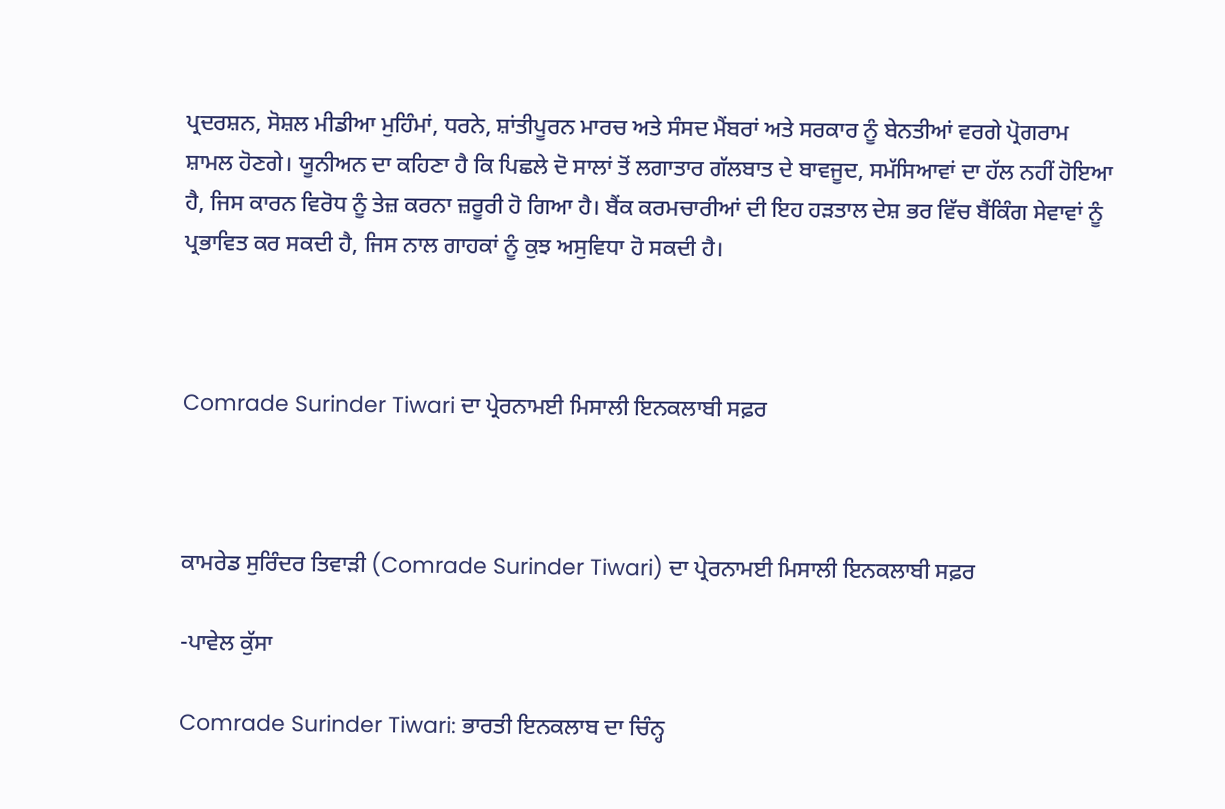ਪ੍ਰਦਰਸ਼ਨ, ਸੋਸ਼ਲ ਮੀਡੀਆ ਮੁਹਿੰਮਾਂ, ਧਰਨੇ, ਸ਼ਾਂਤੀਪੂਰਨ ਮਾਰਚ ਅਤੇ ਸੰਸਦ ਮੈਂਬਰਾਂ ਅਤੇ ਸਰਕਾਰ ਨੂੰ ਬੇਨਤੀਆਂ ਵਰਗੇ ਪ੍ਰੋਗਰਾਮ ਸ਼ਾਮਲ ਹੋਣਗੇ। ਯੂਨੀਅਨ ਦਾ ਕਹਿਣਾ ਹੈ ਕਿ ਪਿਛਲੇ ਦੋ ਸਾਲਾਂ ਤੋਂ ਲਗਾਤਾਰ ਗੱਲਬਾਤ ਦੇ ਬਾਵਜੂਦ, ਸਮੱਸਿਆਵਾਂ ਦਾ ਹੱਲ ਨਹੀਂ ਹੋਇਆ ਹੈ, ਜਿਸ ਕਾਰਨ ਵਿਰੋਧ ਨੂੰ ਤੇਜ਼ ਕਰਨਾ ਜ਼ਰੂਰੀ ਹੋ ਗਿਆ ਹੈ। ਬੈਂਕ ਕਰਮਚਾਰੀਆਂ ਦੀ ਇਹ ਹੜਤਾਲ ਦੇਸ਼ ਭਰ ਵਿੱਚ ਬੈਂਕਿੰਗ ਸੇਵਾਵਾਂ ਨੂੰ ਪ੍ਰਭਾਵਿਤ ਕਰ ਸਕਦੀ ਹੈ, ਜਿਸ ਨਾਲ ਗਾਹਕਾਂ ਨੂੰ ਕੁਝ ਅਸੁਵਿਧਾ ਹੋ ਸਕਦੀ ਹੈ।



Comrade Surinder Tiwari ਦਾ ਪ੍ਰੇਰਨਾਮਈ ਮਿਸਾਲੀ ਇਨਕਲਾਬੀ ਸਫ਼ਰ



ਕਾਮਰੇਡ ਸੁਰਿੰਦਰ ਤਿਵਾੜੀ (Comrade Surinder Tiwari) ਦਾ ਪ੍ਰੇਰਨਾਮਈ ਮਿਸਾਲੀ ਇਨਕਲਾਬੀ ਸਫ਼ਰ

-ਪਾਵੇਲ ਕੁੱਸਾ

Comrade Surinder Tiwari: ਭਾਰਤੀ ਇਨਕਲਾਬ ਦਾ ਚਿੰਨ੍ਹ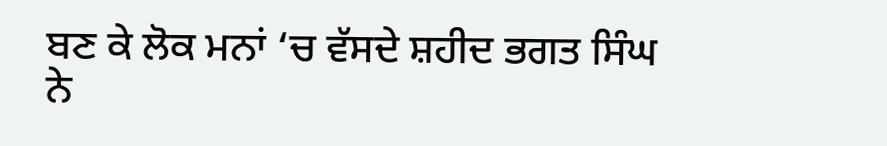ਬਣ ਕੇ ਲੋਕ ਮਨਾਂ ‘ਚ ਵੱਸਦੇ ਸ਼ਹੀਦ ਭਗਤ ਸਿੰਘ ਨੇ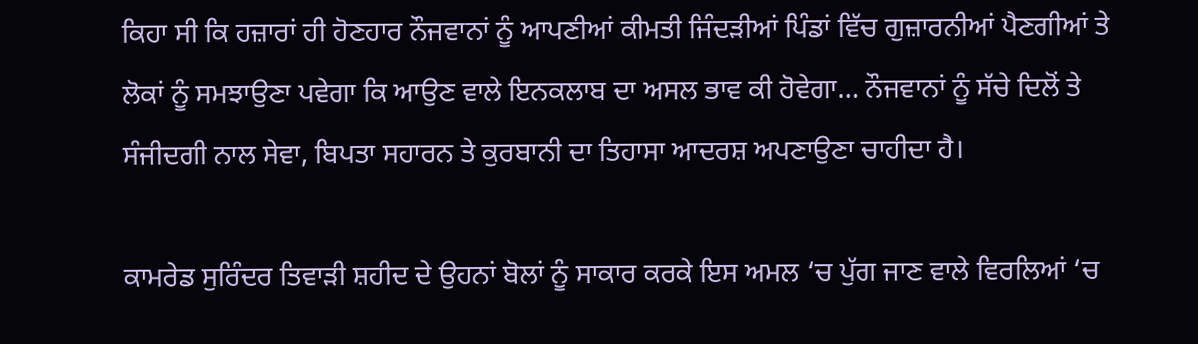ਕਿਹਾ ਸੀ ਕਿ ਹਜ਼ਾਰਾਂ ਹੀ ਹੋਣਹਾਰ ਨੌਜਵਾਨਾਂ ਨੂੰ ਆਪਣੀਆਂ ਕੀਮਤੀ ਜਿੰਦੜੀਆਂ ਪਿੰਡਾਂ ਵਿੱਚ ਗੁਜ਼ਾਰਨੀਆਂ ਪੈਣਗੀਆਂ ਤੇ ਲੋਕਾਂ ਨੂੰ ਸਮਝਾਉਣਾ ਪਵੇਗਾ ਕਿ ਆਉਣ ਵਾਲੇ ਇਨਕਲਾਬ ਦਾ ਅਸਲ ਭਾਵ ਕੀ ਹੋਵੇਗਾ… ਨੌਜਵਾਨਾਂ ਨੂੰ ਸੱਚੇ ਦਿਲੋਂ ਤੇ ਸੰਜੀਦਗੀ ਨਾਲ ਸੇਵਾ, ਬਿਪਤਾ ਸਹਾਰਨ ਤੇ ਕੁਰਬਾਨੀ ਦਾ ਤਿਹਾਸਾ ਆਦਰਸ਼ ਅਪਣਾਉਣਾ ਚਾਹੀਦਾ ਹੈ।

ਕਾਮਰੇਡ ਸੁਰਿੰਦਰ ਤਿਵਾੜੀ ਸ਼ਹੀਦ ਦੇ ਉਹਨਾਂ ਬੋਲਾਂ ਨੂੰ ਸਾਕਾਰ ਕਰਕੇ ਇਸ ਅਮਲ ‘ਚ ਪੁੱਗ ਜਾਣ ਵਾਲੇ ਵਿਰਲਿਆਂ ‘ਚ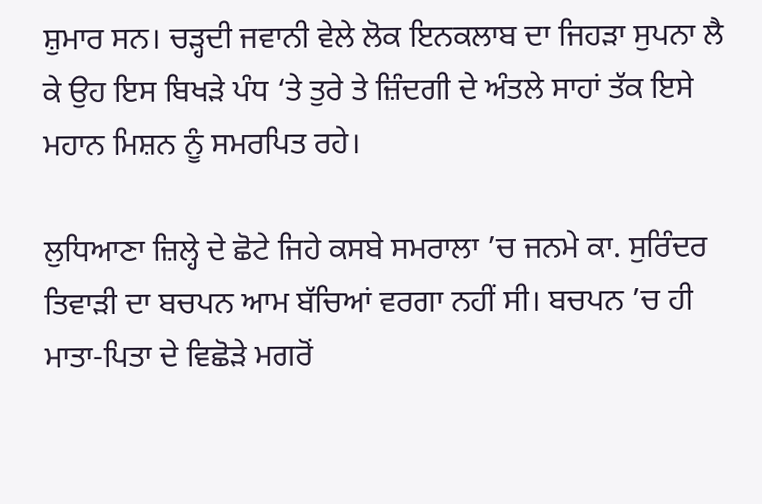ਸ਼ੁਮਾਰ ਸਨ। ਚੜ੍ਹਦੀ ਜਵਾਨੀ ਵੇਲੇ ਲੋਕ ਇਨਕਲਾਬ ਦਾ ਜਿਹੜਾ ਸੁਪਨਾ ਲੈ ਕੇ ਉਹ ਇਸ ਬਿਖੜੇ ਪੰਧ ‘ਤੇ ਤੁਰੇ ਤੇ ਜ਼ਿੰਦਗੀ ਦੇ ਅੰਤਲੇ ਸਾਹਾਂ ਤੱਕ ਇਸੇ ਮਹਾਨ ਮਿਸ਼ਨ ਨੂੰ ਸਮਰਪਿਤ ਰਹੇ।

ਲੁਧਿਆਣਾ ਜ਼ਿਲ੍ਹੇ ਦੇ ਛੋਟੇ ਜਿਹੇ ਕਸਬੇ ਸਮਰਾਲਾ ’ਚ ਜਨਮੇ ਕਾ. ਸੁਰਿੰਦਰ ਤਿਵਾੜੀ ਦਾ ਬਚਪਨ ਆਮ ਬੱਚਿਆਂ ਵਰਗਾ ਨਹੀਂ ਸੀ। ਬਚਪਨ ’ਚ ਹੀ ਮਾਤਾ-ਪਿਤਾ ਦੇ ਵਿਛੋੜੇ ਮਗਰੋਂ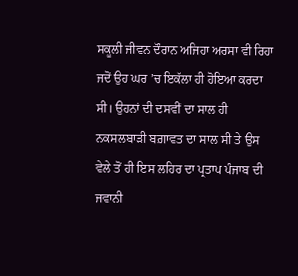ਸਕੂਲੀ ਜੀਵਨ ਦੌਰਾਨ ਅਜਿਹਾ ਅਰਸਾ ਵੀ ਰਿਹਾ ਜਦੋਂ ਉਹ ਘਰ ’ਚ ਇਕੱਲਾ ਹੀ ਹੋਇਆ ਕਰਦਾ ਸੀ। ਉਹਨਾਂ ਦੀ ਦਸਵੀਂ ਦਾ ਸਾਲ ਹੀ ਨਕਸਲਬਾੜੀ ਬਗ਼ਾਵਤ ਦਾ ਸਾਲ ਸੀ ਤੇ ਉਸ ਵੇਲੇ ਤੋਂ ਹੀ ਇਸ ਲਹਿਰ ਦਾ ਪ੍ਰਤਾਪ ਪੰਜਾਬ ਦੀ ਜਵਾਨੀ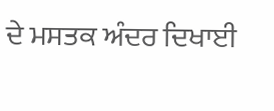ਦੇ ਮਸਤਕ ਅੰਦਰ ਦਿਖਾਈ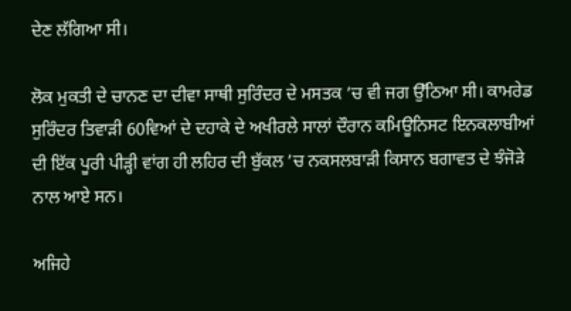ਦੇਣ ਲੱਗਿਆ ਸੀ।

ਲੋਕ ਮੁਕਤੀ ਦੇ ਚਾਨਣ ਦਾ ਦੀਵਾ ਸਾਥੀ ਸੁਰਿੰਦਰ ਦੇ ਮਸਤਕ ’ਚ ਵੀ ਜਗ ਉੱਠਿਆ ਸੀ। ਕਾਮਰੇਡ ਸੁਰਿੰਦਰ ਤਿਵਾੜੀ 60ਵਿਆਂ ਦੇ ਦਹਾਕੇ ਦੇ ਅਖੀਰਲੇ ਸਾਲਾਂ ਦੌਰਾਨ ਕਮਿਊਨਿਸਟ ਇਨਕਲਾਬੀਆਂ ਦੀ ਇੱਕ ਪੂਰੀ ਪੀੜ੍ਹੀ ਵਾਂਗ ਹੀ ਲਹਿਰ ਦੀ ਬੁੱਕਲ ’ਚ ਨਕਸਲਬਾੜੀ ਕਿਸਾਨ ਬਗਾਵਤ ਦੇ ਝੰਜੋੜੇ ਨਾਲ ਆਏ ਸਨ।

ਅਜਿਹੇ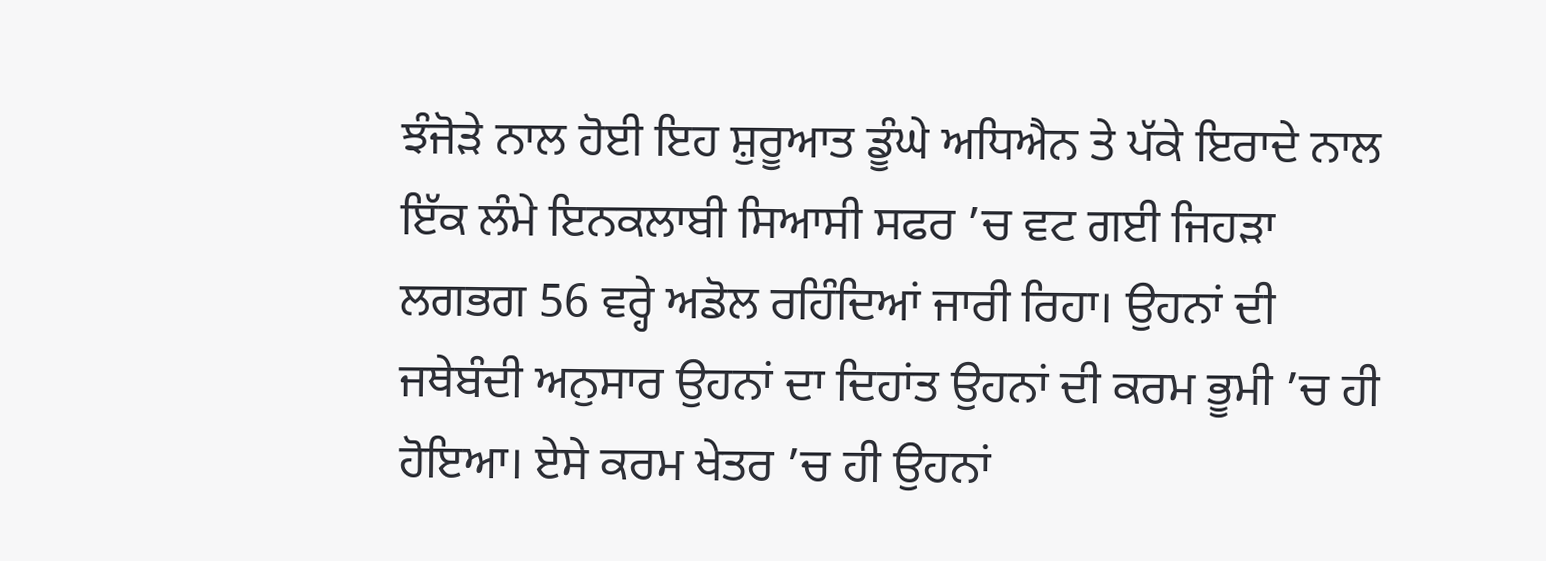ਝੰਜੋੜੇ ਨਾਲ ਹੋਈ ਇਹ ਸ਼ੁਰੂਆਤ ਡੂੰਘੇ ਅਧਿਐਨ ਤੇ ਪੱਕੇ ਇਰਾਦੇ ਨਾਲ ਇੱਕ ਲੰਮੇ ਇਨਕਲਾਬੀ ਸਿਆਸੀ ਸਫਰ ’ਚ ਵਟ ਗਈ ਜਿਹੜਾ ਲਗਭਗ 56 ਵਰ੍ਹੇ ਅਡੋਲ ਰਹਿੰਦਿਆਂ ਜਾਰੀ ਰਿਹਾ। ਉਹਨਾਂ ਦੀ ਜਥੇਬੰਦੀ ਅਨੁਸਾਰ ਉਹਨਾਂ ਦਾ ਦਿਹਾਂਤ ਉਹਨਾਂ ਦੀ ਕਰਮ ਭੂਮੀ ’ਚ ਹੀ ਹੋਇਆ। ਏਸੇ ਕਰਮ ਖੇਤਰ ’ਚ ਹੀ ਉਹਨਾਂ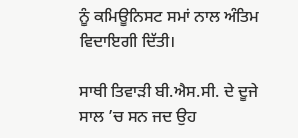ਨੂੰ ਕਮਿਊਨਿਸਟ ਸਮਾਂ ਨਾਲ ਅੰਤਿਮ ਵਿਦਾਇਗੀ ਦਿੱਤੀ।

ਸਾਥੀ ਤਿਵਾੜੀ ਬੀ.ਐਸ.ਸੀ. ਦੇ ਦੂਜੇ ਸਾਲ ’ਚ ਸਨ ਜਦ ਉਹ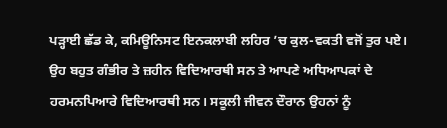ਪੜ੍ਹਾਈ ਛੱਡ ਕੇ, ਕਮਿਊਨਿਸਟ ਇਨਕਲਾਬੀ ਲਹਿਰ ’ਚ ਕੁਲ-ਵਕਤੀ ਵਜੋਂ ਤੁਰ ਪਏ। ਉਹ ਬਹੁਤ ਗੰਭੀਰ ਤੇ ਜ਼ਹੀਨ ਵਿਦਿਆਰਥੀ ਸਨ ਤੇ ਆਪਣੇ ਅਧਿਆਪਕਾਂ ਦੇ ਹਰਮਨਪਿਆਰੇ ਵਿਦਿਆਰਥੀ ਸਨ। ਸਕੂਲੀ ਜੀਵਨ ਦੌਰਾਨ ਉਹਨਾਂ ਨੂੰ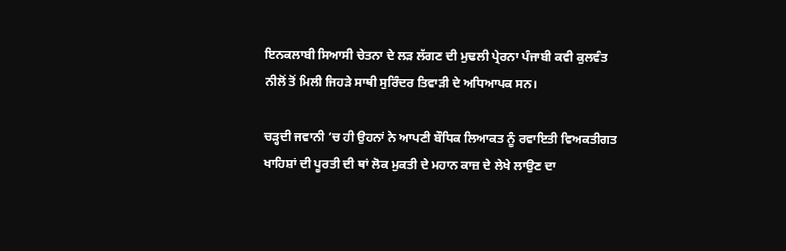ਇਨਕਲਾਬੀ ਸਿਆਸੀ ਚੇਤਨਾ ਦੇ ਲੜ ਲੱਗਣ ਦੀ ਮੁਢਲੀ ਪ੍ਰੇਰਨਾ ਪੰਜਾਬੀ ਕਵੀ ਕੁਲਵੰਤ ਨੀਲੋਂ ਤੋਂ ਮਿਲੀ ਜਿਹੜੇ ਸਾਥੀ ਸੁਰਿੰਦਰ ਤਿਵਾੜੀ ਦੇ ਅਧਿਆਪਕ ਸਨ।

ਚੜ੍ਹਦੀ ਜਵਾਨੀ ’ਚ ਹੀ ਉਹਨਾਂ ਨੇ ਆਪਣੀ ਬੌਧਿਕ ਲਿਆਕਤ ਨੂੰ ਰਵਾਇਤੀ ਵਿਅਕਤੀਗਤ ਖਾਹਿਸ਼ਾਂ ਦੀ ਪੂਰਤੀ ਦੀ ਥਾਂ ਲੋਕ ਮੁਕਤੀ ਦੇ ਮਹਾਨ ਕਾਜ਼ ਦੇ ਲੇਖੇ ਲਾਉਣ ਦਾ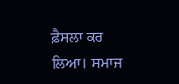ਫ਼ੈਸਲਾ ਕਰ ਲਿਆ। ਸਮਾਜ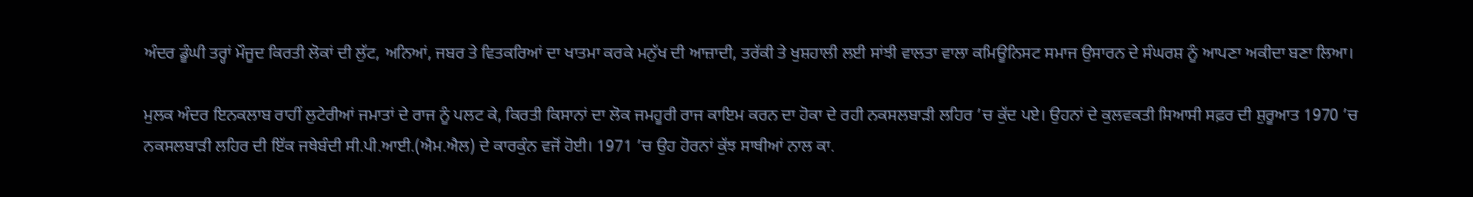ਅੰਦਰ ਡੂੰਘੀ ਤਰ੍ਹਾਂ ਮੌਜੂਦ ਕਿਰਤੀ ਲੋਕਾਂ ਦੀ ਲੁੱਟ, ਅਨਿਆਂ, ਜਬਰ ਤੇ ਵਿਤਕਰਿਆਂ ਦਾ ਖਾਤਮਾ ਕਰਕੇ ਮਨੁੱਖ ਦੀ ਆਜ਼ਾਦੀ, ਤਰੱਕੀ ਤੇ ਖੁਸ਼ਹਾਲੀ ਲਈ ਸਾਂਝੀ ਵਾਲਤਾ ਵਾਲਾ ਕਮਿਊਨਿਸਟ ਸਮਾਜ ਉਸਾਰਨ ਦੇ ਸੰਘਰਸ਼ ਨੂੰ ਆਪਣਾ ਅਕੀਦਾ ਬਣਾ ਲਿਆ।

ਮੁਲਕ ਅੰਦਰ ਇਨਕਲਾਬ ਰਾਹੀਂ ਲੁਟੇਰੀਆਂ ਜਮਾਤਾਂ ਦੇ ਰਾਜ ਨੂੰ ਪਲਟ ਕੇ, ਕਿਰਤੀ ਕਿਸਾਨਾਂ ਦਾ ਲੋਕ ਜਮਹੂਰੀ ਰਾਜ ਕਾਇਮ ਕਰਨ ਦਾ ਹੋਕਾ ਦੇ ਰਹੀ ਨਕਸਲਬਾੜੀ ਲਹਿਰ ’ਚ ਕੁੱਦ ਪਏ। ਉਹਨਾਂ ਦੇ ਕੁਲਵਕਤੀ ਸਿਆਸੀ ਸਫ਼ਰ ਦੀ ਸ਼ੁਰੂਆਤ 1970 ’ਚ ਨਕਸਲਬਾੜੀ ਲਹਿਰ ਦੀ ਇੱਕ ਜਥੇਬੰਦੀ ਸੀ.ਪੀ.ਆਈ.(ਐਮ.ਐਲ) ਦੇ ਕਾਰਕੁੰਨ ਵਜੋਂ ਹੋਈ। 1971 ’ਚ ਉਹ ਹੋਰਨਾਂ ਕੁੱਝ ਸਾਥੀਆਂ ਨਾਲ ਕਾ.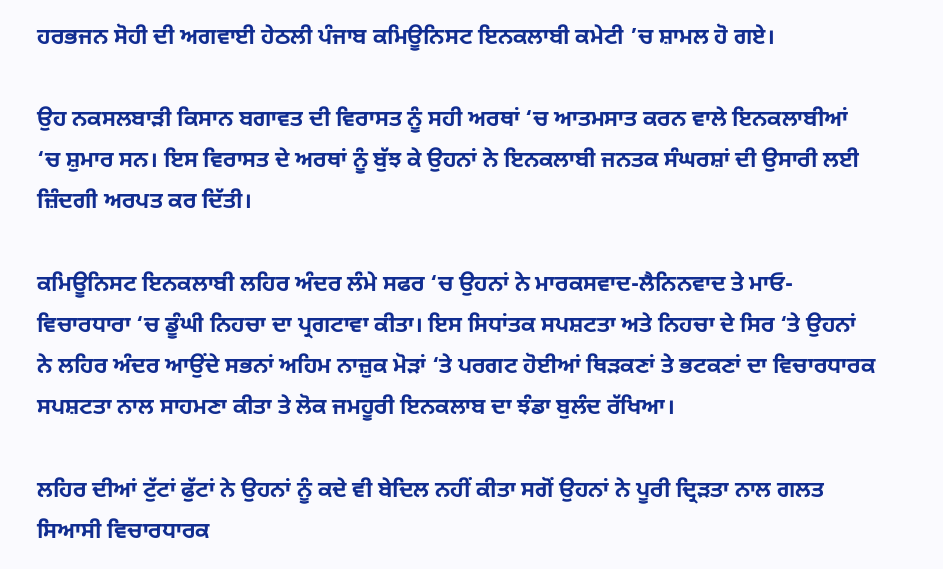ਹਰਭਜਨ ਸੋਹੀ ਦੀ ਅਗਵਾਈ ਹੇਠਲੀ ਪੰਜਾਬ ਕਮਿਊਨਿਸਟ ਇਨਕਲਾਬੀ ਕਮੇਟੀ ’ਚ ਸ਼ਾਮਲ ਹੋ ਗਏ।

ਉਹ ਨਕਸਲਬਾੜੀ ਕਿਸਾਨ ਬਗਾਵਤ ਦੀ ਵਿਰਾਸਤ ਨੂੰ ਸਹੀ ਅਰਥਾਂ ‘ਚ ਆਤਮਸਾਤ ਕਰਨ ਵਾਲੇ ਇਨਕਲਾਬੀਆਂ ‘ਚ ਸ਼ੁਮਾਰ ਸਨ। ਇਸ ਵਿਰਾਸਤ ਦੇ ਅਰਥਾਂ ਨੂੰ ਬੁੱਝ ਕੇ ਉਹਨਾਂ ਨੇ ਇਨਕਲਾਬੀ ਜਨਤਕ ਸੰਘਰਸ਼ਾਂ ਦੀ ਉਸਾਰੀ ਲਈ ਜ਼ਿੰਦਗੀ ਅਰਪਤ ਕਰ ਦਿੱਤੀ।

ਕਮਿਊਨਿਸਟ ਇਨਕਲਾਬੀ ਲਹਿਰ ਅੰਦਰ ਲੰਮੇ ਸਫਰ ‘ਚ ਉਹਨਾਂ ਨੇ ਮਾਰਕਸਵਾਦ-ਲੈਨਿਨਵਾਦ ਤੇ ਮਾਓ-ਵਿਚਾਰਧਾਰਾ ‘ਚ ਡੂੰਘੀ ਨਿਹਚਾ ਦਾ ਪ੍ਰਗਟਾਵਾ ਕੀਤਾ। ਇਸ ਸਿਧਾਂਤਕ ਸਪਸ਼ਟਤਾ ਅਤੇ ਨਿਹਚਾ ਦੇ ਸਿਰ ‘ਤੇ ਉਹਨਾਂ ਨੇ ਲਹਿਰ ਅੰਦਰ ਆਉਂਦੇ ਸਭਨਾਂ ਅਹਿਮ ਨਾਜ਼ੁਕ ਮੋੜਾਂ ‘ਤੇ ਪਰਗਟ ਹੋਈਆਂ ਥਿੜਕਣਾਂ ਤੇ ਭਟਕਣਾਂ ਦਾ ਵਿਚਾਰਧਾਰਕ ਸਪਸ਼ਟਤਾ ਨਾਲ ਸਾਹਮਣਾ ਕੀਤਾ ਤੇ ਲੋਕ ਜਮਹੂਰੀ ਇਨਕਲਾਬ ਦਾ ਝੰਡਾ ਬੁਲੰਦ ਰੱਖਿਆ।

ਲਹਿਰ ਦੀਆਂ ਟੁੱਟਾਂ ਫੁੱਟਾਂ ਨੇ ਉਹਨਾਂ ਨੂੰ ਕਦੇ ਵੀ ਬੇਦਿਲ ਨਹੀਂ ਕੀਤਾ ਸਗੋਂ ਉਹਨਾਂ ਨੇ ਪੂਰੀ ਦ੍ਰਿੜਤਾ ਨਾਲ ਗਲਤ ਸਿਆਸੀ ਵਿਚਾਰਧਾਰਕ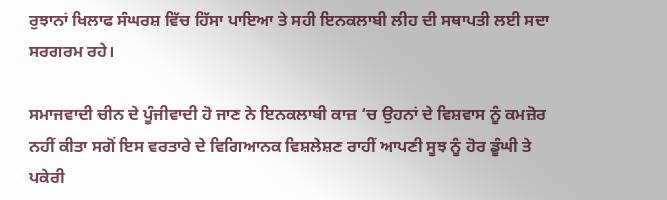ਰੁਝਾਨਾਂ ਖਿਲਾਫ ਸੰਘਰਸ਼ ਵਿੱਚ ਹਿੱਸਾ ਪਾਇਆ ਤੇ ਸਹੀ ਇਨਕਲਾਬੀ ਲੀਹ ਦੀ ਸਥਾਪਤੀ ਲਈ ਸਦਾ ਸਰਗਰਮ ਰਹੇ।

ਸਮਾਜਵਾਦੀ ਚੀਨ ਦੇ ਪੂੰਜੀਵਾਦੀ ਹੋ ਜਾਣ ਨੇ ਇਨਕਲਾਬੀ ਕਾਜ਼ ‘ਚ ਉਹਨਾਂ ਦੇ ਵਿਸ਼ਵਾਸ ਨੂੰ ਕਮਜ਼ੋਰ ਨਹੀਂ ਕੀਤਾ ਸਗੋਂ ਇਸ ਵਰਤਾਰੇ ਦੇ ਵਿਗਿਆਨਕ ਵਿਸ਼ਲੇਸ਼ਣ ਰਾਹੀਂ ਆਪਣੀ ਸੂਝ ਨੂੰ ਹੋਰ ਡੂੰਘੀ ਤੇ ਪਕੇਰੀ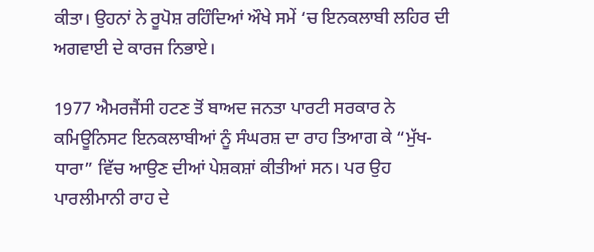ਕੀਤਾ। ਉਹਨਾਂ ਨੇ ਰੂਪੋਸ਼ ਰਹਿੰਦਿਆਂ ਔਖੇ ਸਮੇਂ ‘ਚ ਇਨਕਲਾਬੀ ਲਹਿਰ ਦੀ ਅਗਵਾਈ ਦੇ ਕਾਰਜ ਨਿਭਾਏ।

1977 ਐਮਰਜੈਂਸੀ ਹਟਣ ਤੋਂ ਬਾਅਦ ਜਨਤਾ ਪਾਰਟੀ ਸਰਕਾਰ ਨੇ ਕਮਿਊਨਿਸਟ ਇਨਕਲਾਬੀਆਂ ਨੂੰ ਸੰਘਰਸ਼ ਦਾ ਰਾਹ ਤਿਆਗ ਕੇ “ਮੁੱਖ-ਧਾਰਾ” ਵਿੱਚ ਆਉਣ ਦੀਆਂ ਪੇਸ਼ਕਸ਼ਾਂ ਕੀਤੀਆਂ ਸਨ। ਪਰ ਉਹ ਪਾਰਲੀਮਾਨੀ ਰਾਹ ਦੇ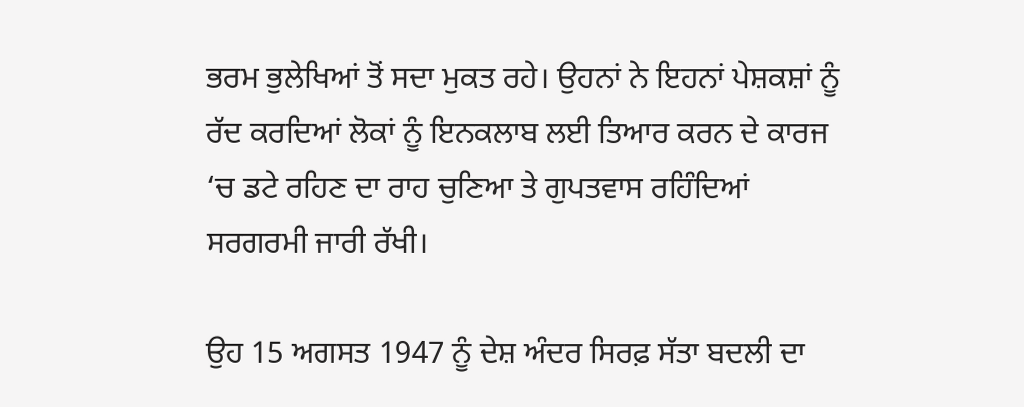ਭਰਮ ਭੁਲੇਖਿਆਂ ਤੋਂ ਸਦਾ ਮੁਕਤ ਰਹੇ। ਉਹਨਾਂ ਨੇ ਇਹਨਾਂ ਪੇਸ਼ਕਸ਼ਾਂ ਨੂੰ ਰੱਦ ਕਰਦਿਆਂ ਲੋਕਾਂ ਨੂੰ ਇਨਕਲਾਬ ਲਈ ਤਿਆਰ ਕਰਨ ਦੇ ਕਾਰਜ ‘ਚ ਡਟੇ ਰਹਿਣ ਦਾ ਰਾਹ ਚੁਣਿਆ ਤੇ ਗੁਪਤਵਾਸ ਰਹਿੰਦਿਆਂ ਸਰਗਰਮੀ ਜਾਰੀ ਰੱਖੀ।

ਉਹ 15 ਅਗਸਤ 1947 ਨੂੰ ਦੇਸ਼ ਅੰਦਰ ਸਿਰਫ਼ ਸੱਤਾ ਬਦਲੀ ਦਾ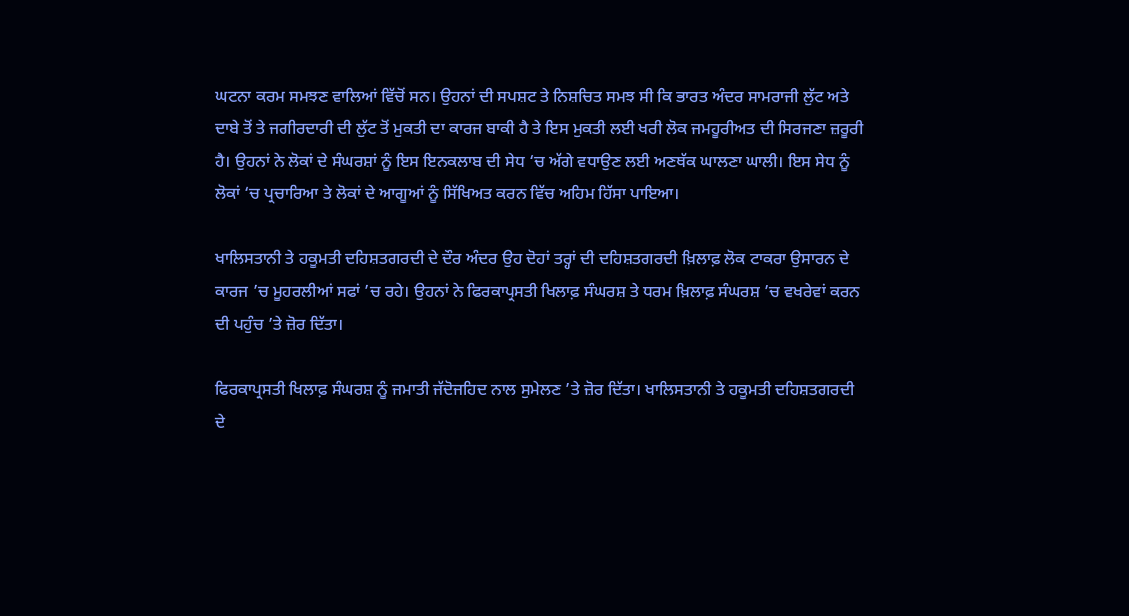ਘਟਨਾ ਕਰਮ ਸਮਝਣ ਵਾਲਿਆਂ ਵਿੱਚੋਂ ਸਨ। ਉਹਨਾਂ ਦੀ ਸਪਸ਼ਟ ਤੇ ਨਿਸ਼ਚਿਤ ਸਮਝ ਸੀ ਕਿ ਭਾਰਤ ਅੰਦਰ ਸਾਮਰਾਜੀ ਲੁੱਟ ਅਤੇ ਦਾਬੇ ਤੋਂ ਤੇ ਜਗੀਰਦਾਰੀ ਦੀ ਲੁੱਟ ਤੋਂ ਮੁਕਤੀ ਦਾ ਕਾਰਜ ਬਾਕੀ ਹੈ ਤੇ ਇਸ ਮੁਕਤੀ ਲਈ ਖਰੀ ਲੋਕ ਜਮਹੂਰੀਅਤ ਦੀ ਸਿਰਜਣਾ ਜ਼ਰੂਰੀ ਹੈ। ਉਹਨਾਂ ਨੇ ਲੋਕਾਂ ਦੇ ਸੰਘਰਸ਼ਾਂ ਨੂੰ ਇਸ ਇਨਕਲਾਬ ਦੀ ਸੇਧ ‘ਚ ਅੱਗੇ ਵਧਾਉਣ ਲਈ ਅਣਥੱਕ ਘਾਲਣਾ ਘਾਲੀ। ਇਸ ਸੇਧ ਨੂੰ ਲੋਕਾਂ ‘ਚ ਪ੍ਰਚਾਰਿਆ ਤੇ ਲੋਕਾਂ ਦੇ ਆਗੂਆਂ ਨੂੰ ਸਿੱਖਿਅਤ ਕਰਨ ਵਿੱਚ ਅਹਿਮ ਹਿੱਸਾ ਪਾਇਆ।

ਖਾਲਿਸਤਾਨੀ ਤੇ ਹਕੂਮਤੀ ਦਹਿਸ਼ਤਗਰਦੀ ਦੇ ਦੌਰ ਅੰਦਰ ਉਹ ਦੋਹਾਂ ਤਰ੍ਹਾਂ ਦੀ ਦਹਿਸ਼ਤਗਰਦੀ ਖ਼ਿਲਾਫ਼ ਲੋਕ ਟਾਕਰਾ ਉਸਾਰਨ ਦੇ ਕਾਰਜ ’ਚ ਮੂਹਰਲੀਆਂ ਸਫਾਂ ’ਚ ਰਹੇ। ਉਹਨਾਂ ਨੇ ਫਿਰਕਾਪ੍ਰਸਤੀ ਖਿਲਾਫ਼ ਸੰਘਰਸ਼ ਤੇ ਧਰਮ ਖ਼ਿਲਾਫ਼ ਸੰਘਰਸ਼ ’ਚ ਵਖਰੇਵਾਂ ਕਰਨ ਦੀ ਪਹੁੰਚ ’ਤੇ ਜ਼ੋਰ ਦਿੱਤਾ।

ਫਿਰਕਾਪ੍ਰਸਤੀ ਖਿਲਾਫ਼ ਸੰਘਰਸ਼ ਨੂੰ ਜਮਾਤੀ ਜੱਦੋਜਹਿਦ ਨਾਲ ਸੁਮੇਲਣ ’ਤੇ ਜ਼ੋਰ ਦਿੱਤਾ। ਖਾਲਿਸਤਾਨੀ ਤੇ ਹਕੂਮਤੀ ਦਹਿਸ਼ਤਗਰਦੀ ਦੇ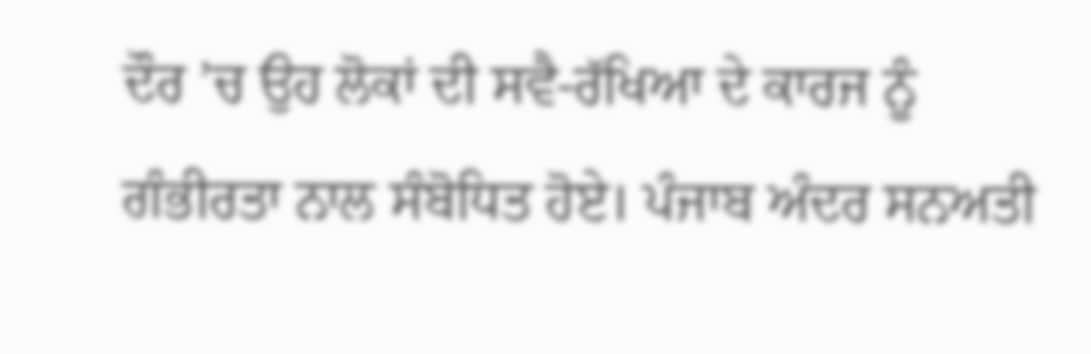ਦੌਰ ’ਚ ਉਹ ਲੋਕਾਂ ਦੀ ਸਵੈ-ਰੱਖਿਆ ਦੇ ਕਾਰਜ ਨੂੰ ਗੰਭੀਰਤਾ ਨਾਲ ਸੰਬੋਧਿਤ ਹੋਏ। ਪੰਜਾਬ ਅੰਦਰ ਸਨਅਤੀ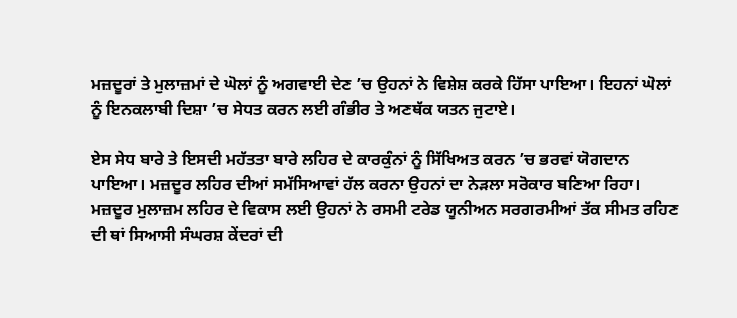ਮਜ਼ਦੂਰਾਂ ਤੇ ਮੁਲਾਜ਼ਮਾਂ ਦੇ ਘੋਲਾਂ ਨੂੰ ਅਗਵਾਈ ਦੇਣ ’ਚ ਉਹਨਾਂ ਨੇ ਵਿਸ਼ੇਸ਼ ਕਰਕੇ ਹਿੱਸਾ ਪਾਇਆ। ਇਹਨਾਂ ਘੋਲਾਂ ਨੂੰ ਇਨਕਲਾਬੀ ਦਿਸ਼ਾ ’ਚ ਸੇਧਤ ਕਰਨ ਲਈ ਗੰਭੀਰ ਤੇ ਅਣਥੱਕ ਯਤਨ ਜੁਟਾਏ।

ਏਸ ਸੇਧ ਬਾਰੇ ਤੇ ਇਸਦੀ ਮਹੱਤਤਾ ਬਾਰੇ ਲਹਿਰ ਦੇ ਕਾਰਕੁੰਨਾਂ ਨੂੰ ਸਿੱਖਿਅਤ ਕਰਨ ’ਚ ਭਰਵਾਂ ਯੋਗਦਾਨ ਪਾਇਆ। ਮਜ਼ਦੂਰ ਲਹਿਰ ਦੀਆਂ ਸਮੱਸਿਆਵਾਂ ਹੱਲ ਕਰਨਾ ਉਹਨਾਂ ਦਾ ਨੇੜਲਾ ਸਰੋਕਾਰ ਬਣਿਆ ਰਿਹਾ। ਮਜ਼ਦੂਰ ਮੁਲਾਜ਼ਮ ਲਹਿਰ ਦੇ ਵਿਕਾਸ ਲਈ ਉਹਨਾਂ ਨੇ ਰਸਮੀ ਟਰੇਡ ਯੂਨੀਅਨ ਸਰਗਰਮੀਆਂ ਤੱਕ ਸੀਮਤ ਰਹਿਣ ਦੀ ਥਾਂ ਸਿਆਸੀ ਸੰਘਰਸ਼ ਕੇਂਦਰਾਂ ਦੀ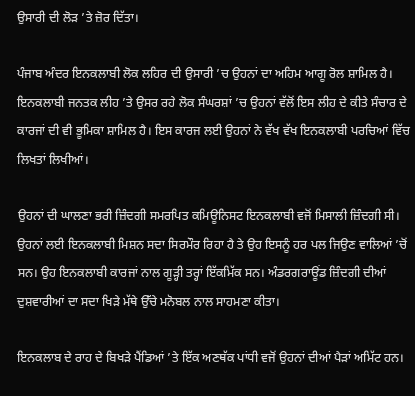ਉਸਾਰੀ ਦੀ ਲੋੜ ’ਤੇ ਜ਼ੋਰ ਦਿੱਤਾ।

ਪੰਜਾਬ ਅੰਦਰ ਇਨਕਲਾਬੀ ਲੋਕ ਲਹਿਰ ਦੀ ਉਸਾਰੀ ’ਚ ਉਹਨਾਂ ਦਾ ਅਹਿਮ ਆਗੂ ਰੋਲ ਸ਼ਾਮਿਲ ਹੈ। ਇਨਕਲਾਬੀ ਜਨਤਕ ਲੀਹ ’ਤੇ ਉਸਰ ਰਹੇ ਲੋਕ ਸੰਘਰਸ਼ਾਂ ’ਚ ਉਹਨਾਂ ਵੱਲੋਂ ਇਸ ਲੀਹ ਦੇ ਕੀਤੇ ਸੰਚਾਰ ਦੇ ਕਾਰਜਾਂ ਦੀ ਵੀ ਭੂਮਿਕਾ ਸ਼ਾਮਿਲ ਹੈ। ਇਸ ਕਾਰਜ ਲਈ ਉਹਨਾਂ ਨੇ ਵੱਖ ਵੱਖ ਇਨਕਲਾਬੀ ਪਰਚਿਆਂ ਵਿੱਚ ਲਿਖਤਾਂ ਲਿਖੀਆਂ।

ਉਹਨਾਂ ਦੀ ਘਾਲਣਾ ਭਰੀ ਜ਼ਿੰਦਗੀ ਸਮਰਪਿਤ ਕਮਿਊਨਿਸਟ ਇਨਕਲਾਬੀ ਵਜੋਂ ਮਿਸਾਲੀ ਜ਼ਿੰਦਗੀ ਸੀ। ਉਹਨਾਂ ਲਈ ਇਨਕਲਾਬੀ ਮਿਸ਼ਨ ਸਦਾ ਸਿਰਮੌਰ ਰਿਹਾ ਹੈ ਤੇ ਉਹ ਇਸਨੂੰ ਹਰ ਪਲ ਜਿਉਣ ਵਾਲਿਆਂ ’ਚੋਂ ਸਨ। ਉਹ ਇਨਕਲਾਬੀ ਕਾਰਜਾਂ ਨਾਲ ਗੂੜ੍ਹੀ ਤਰ੍ਹਾਂ ਇੱਕਮਿੱਕ ਸਨ। ਅੰਡਰਗਰਾਊਂਡ ਜ਼ਿੰਦਗੀ ਦੀਆਂ ਦੁਸ਼ਵਾਰੀਆਂ ਦਾ ਸਦਾ ਖਿੜੇ ਮੱਥੇ ਉੱਚੇ ਮਨੋਬਲ ਨਾਲ ਸਾਹਮਣਾ ਕੀਤਾ।

ਇਨਕਲਾਬ ਦੇ ਰਾਹ ਦੇ ਬਿਖੜੇ ਪੈਂਡਿਆਂ ’ਤੇ ਇੱਕ ਅਣਥੱਕ ਪਾਂਧੀ ਵਜੋਂ ਉਹਨਾਂ ਦੀਆਂ ਪੈੜਾਂ ਅਮਿੱਟ ਹਨ।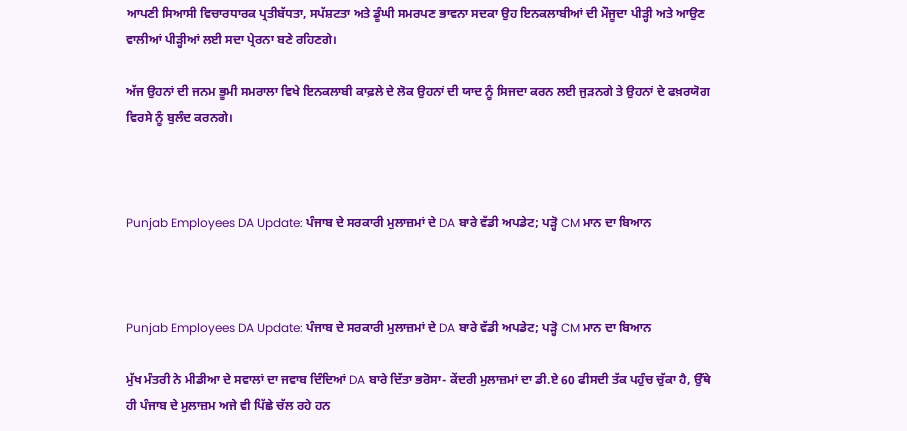ਆਪਣੀ ਸਿਆਸੀ ਵਿਚਾਰਧਾਰਕ ਪ੍ਰਤੀਬੱਧਤਾ, ਸਪੱਸ਼ਟਤਾ ਅਤੇ ਡੂੰਘੀ ਸਮਰਪਣ ਭਾਵਨਾ ਸਦਕਾ ਉਹ ਇਨਕਲਾਬੀਆਂ ਦੀ ਮੌਜੂਦਾ ਪੀੜ੍ਹੀ ਅਤੇ ਆਉਣ ਵਾਲੀਆਂ ਪੀੜ੍ਹੀਆਂ ਲਈ ਸਦਾ ਪ੍ਰੇਰਨਾ ਬਣੇ ਰਹਿਣਗੇ।

ਅੱਜ ਉਹਨਾਂ ਦੀ ਜਨਮ ਭੂਮੀ ਸਮਰਾਲਾ ਵਿਖੇ ਇਨਕਲਾਬੀ ਕਾਫ਼ਲੇ ਦੇ ਲੋਕ ਉਹਨਾਂ ਦੀ ਯਾਦ ਨੂੰ ਸਿਜਦਾ ਕਰਨ ਲਈ ਜੁੜਨਗੇ ਤੇ ਉਹਨਾਂ ਦੇ ਫਖ਼ਰਯੋਗ ਵਿਰਸੇ ਨੂੰ ਬੁਲੰਦ ਕਰਨਗੇ।



Punjab Employees DA Update: ਪੰਜਾਬ ਦੇ ਸਰਕਾਰੀ ਮੁਲਾਜ਼ਮਾਂ ਦੇ DA ਬਾਰੇ ਵੱਡੀ ਅਪਡੇਟ; ਪੜ੍ਹੋ CM ਮਾਨ ਦਾ ਬਿਆਨ



Punjab Employees DA Update: ਪੰਜਾਬ ਦੇ ਸਰਕਾਰੀ ਮੁਲਾਜ਼ਮਾਂ ਦੇ DA ਬਾਰੇ ਵੱਡੀ ਅਪਡੇਟ; ਪੜ੍ਹੋ CM ਮਾਨ ਦਾ ਬਿਆਨ

ਮੁੱਖ ਮੰਤਰੀ ਨੇ ਮੀਡੀਆ ਦੇ ਸਵਾਲਾਂ ਦਾ ਜਵਾਬ ਦਿੰਦਿਆਂ DA ਬਾਰੇ ਦਿੱਤਾ ਭਰੋਸਾ- ਕੇਂਦਰੀ ਮੁਲਾਜ਼ਮਾਂ ਦਾ ਡੀ.ਏ 60 ਫੀਸਦੀ ਤੱਕ ਪਹੁੰਚ ਚੁੱਕਾ ਹੈ, ਉੱਥੇ ਹੀ ਪੰਜਾਬ ਦੇ ਮੁਲਾਜ਼ਮ ਅਜੇ ਵੀ ਪਿੱਛੇ ਚੱਲ ਰਹੇ ਹਨ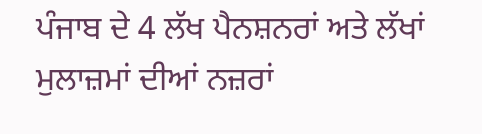ਪੰਜਾਬ ਦੇ 4 ਲੱਖ ਪੈਨਸ਼ਨਰਾਂ ਅਤੇ ਲੱਖਾਂ ਮੁਲਾਜ਼ਮਾਂ ਦੀਆਂ ਨਜ਼ਰਾਂ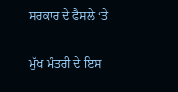ਸਰਕਾਰ ਦੇ ਫੈਸਲੇ ‘ਤੇ

ਮੁੱਖ ਮੰਤਰੀ ਦੇ ਇਸ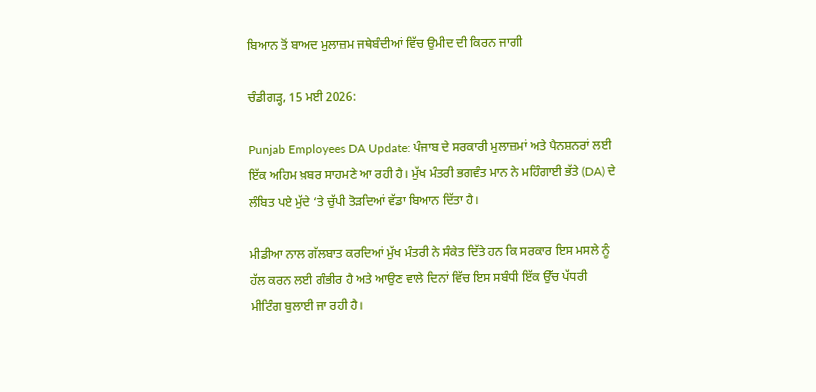ਬਿਆਨ ਤੋਂ ਬਾਅਦ ਮੁਲਾਜ਼ਮ ਜਥੇਬੰਦੀਆਂ ਵਿੱਚ ਉਮੀਦ ਦੀ ਕਿਰਨ ਜਾਗੀ

ਚੰਡੀਗੜ੍ਹ, 15 ਮਈ 2026:

Punjab Employees DA Update: ਪੰਜਾਬ ਦੇ ਸਰਕਾਰੀ ਮੁਲਾਜ਼ਮਾਂ ਅਤੇ ਪੈਨਸ਼ਨਰਾਂ ਲਈ ਇੱਕ ਅਹਿਮ ਖ਼ਬਰ ਸਾਹਮਣੇ ਆ ਰਹੀ ਹੈ। ਮੁੱਖ ਮੰਤਰੀ ਭਗਵੰਤ ਮਾਨ ਨੇ ਮਹਿੰਗਾਈ ਭੱਤੇ (DA) ਦੇ ਲੰਬਿਤ ਪਏ ਮੁੱਦੇ ‘ਤੇ ਚੁੱਪੀ ਤੋੜਦਿਆਂ ਵੱਡਾ ਬਿਆਨ ਦਿੱਤਾ ਹੈ।

ਮੀਡੀਆ ਨਾਲ ਗੱਲਬਾਤ ਕਰਦਿਆਂ ਮੁੱਖ ਮੰਤਰੀ ਨੇ ਸੰਕੇਤ ਦਿੱਤੇ ਹਨ ਕਿ ਸਰਕਾਰ ਇਸ ਮਸਲੇ ਨੂੰ ਹੱਲ ਕਰਨ ਲਈ ਗੰਭੀਰ ਹੈ ਅਤੇ ਆਉਣ ਵਾਲੇ ਦਿਨਾਂ ਵਿੱਚ ਇਸ ਸਬੰਧੀ ਇੱਕ ਉੱਚ ਪੱਧਰੀ ਮੀਟਿੰਗ ਬੁਲਾਈ ਜਾ ਰਹੀ ਹੈ।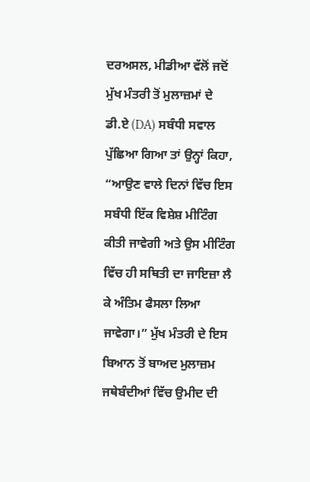ਦਰਅਸਲ, ਮੀਡੀਆ ਵੱਲੋਂ ਜਦੋਂ ਮੁੱਖ ਮੰਤਰੀ ਤੋਂ ਮੁਲਾਜ਼ਮਾਂ ਦੇ ਡੀ.ਏ (DA) ਸਬੰਧੀ ਸਵਾਲ ਪੁੱਛਿਆ ਗਿਆ ਤਾਂ ਉਨ੍ਹਾਂ ਕਿਹਾ, “ਆਉਣ ਵਾਲੇ ਦਿਨਾਂ ਵਿੱਚ ਇਸ ਸਬੰਧੀ ਇੱਕ ਵਿਸ਼ੇਸ਼ ਮੀਟਿੰਗ ਕੀਤੀ ਜਾਵੇਗੀ ਅਤੇ ਉਸ ਮੀਟਿੰਗ ਵਿੱਚ ਹੀ ਸਥਿਤੀ ਦਾ ਜਾਇਜ਼ਾ ਲੈ ਕੇ ਅੰਤਿਮ ਫੈਸਲਾ ਲਿਆ ਜਾਵੇਗਾ।” ਮੁੱਖ ਮੰਤਰੀ ਦੇ ਇਸ ਬਿਆਨ ਤੋਂ ਬਾਅਦ ਮੁਲਾਜ਼ਮ ਜਥੇਬੰਦੀਆਂ ਵਿੱਚ ਉਮੀਦ ਦੀ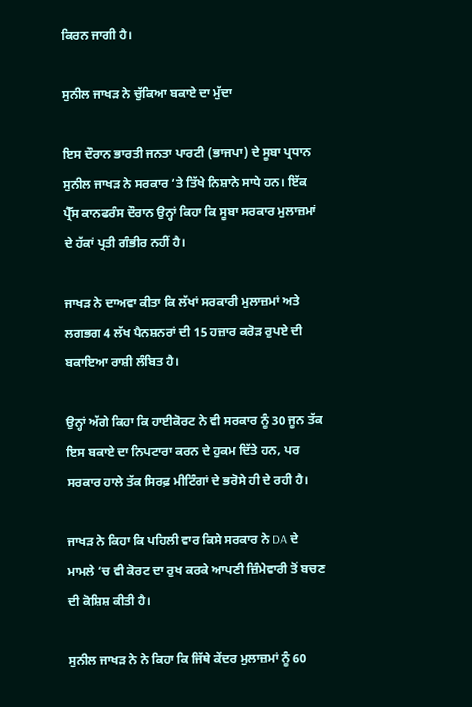ਕਿਰਨ ਜਾਗੀ ਹੈ।

ਸੁਨੀਲ ਜਾਖੜ ਨੇ ਚੁੱਕਿਆ ਬਕਾਏ ਦਾ ਮੁੱਦਾ

ਇਸ ਦੌਰਾਨ ਭਾਰਤੀ ਜਨਤਾ ਪਾਰਟੀ (ਭਾਜਪਾ) ਦੇ ਸੂਬਾ ਪ੍ਰਧਾਨ ਸੁਨੀਲ ਜਾਖੜ ਨੇ ਸਰਕਾਰ ‘ਤੇ ਤਿੱਖੇ ਨਿਸ਼ਾਨੇ ਸਾਧੇ ਹਨ। ਇੱਕ ਪ੍ਰੈੱਸ ਕਾਨਫਰੰਸ ਦੌਰਾਨ ਉਨ੍ਹਾਂ ਕਿਹਾ ਕਿ ਸੂਬਾ ਸਰਕਾਰ ਮੁਲਾਜ਼ਮਾਂ ਦੇ ਹੱਕਾਂ ਪ੍ਰਤੀ ਗੰਭੀਰ ਨਹੀਂ ਹੈ।

ਜਾਖੜ ਨੇ ਦਾਅਵਾ ਕੀਤਾ ਕਿ ਲੱਖਾਂ ਸਰਕਾਰੀ ਮੁਲਾਜ਼ਮਾਂ ਅਤੇ ਲਗਭਗ 4 ਲੱਖ ਪੈਨਸ਼ਨਰਾਂ ਦੀ 15 ਹਜ਼ਾਰ ਕਰੋੜ ਰੁਪਏ ਦੀ ਬਕਾਇਆ ਰਾਸ਼ੀ ਲੰਬਿਤ ਹੈ।

ਉਨ੍ਹਾਂ ਅੱਗੇ ਕਿਹਾ ਕਿ ਹਾਈਕੋਰਟ ਨੇ ਵੀ ਸਰਕਾਰ ਨੂੰ 30 ਜੂਨ ਤੱਕ ਇਸ ਬਕਾਏ ਦਾ ਨਿਪਟਾਰਾ ਕਰਨ ਦੇ ਹੁਕਮ ਦਿੱਤੇ ਹਨ, ਪਰ ਸਰਕਾਰ ਹਾਲੇ ਤੱਕ ਸਿਰਫ਼ ਮੀਟਿੰਗਾਂ ਦੇ ਭਰੋਸੇ ਹੀ ਦੇ ਰਹੀ ਹੈ।

ਜਾਖੜ ਨੇ ਕਿਹਾ ਕਿ ਪਹਿਲੀ ਵਾਰ ਕਿਸੇ ਸਰਕਾਰ ਨੇ DA ਦੇ ਮਾਮਲੇ ‘ਚ ਵੀ ਕੋਰਟ ਦਾ ਰੁਖ ਕਰਕੇ ਆਪਣੀ ਜ਼ਿੰਮੇਵਾਰੀ ਤੋਂ ਬਚਣ ਦੀ ਕੋਸ਼ਿਸ਼ ਕੀਤੀ ਹੈ।

ਸੁਨੀਲ ਜਾਖੜ ਨੇ ਨੇ ਕਿਹਾ ਕਿ ਜਿੱਥੇ ਕੇਂਦਰ ਮੁਲਾਜ਼ਮਾਂ ਨੂੰ 60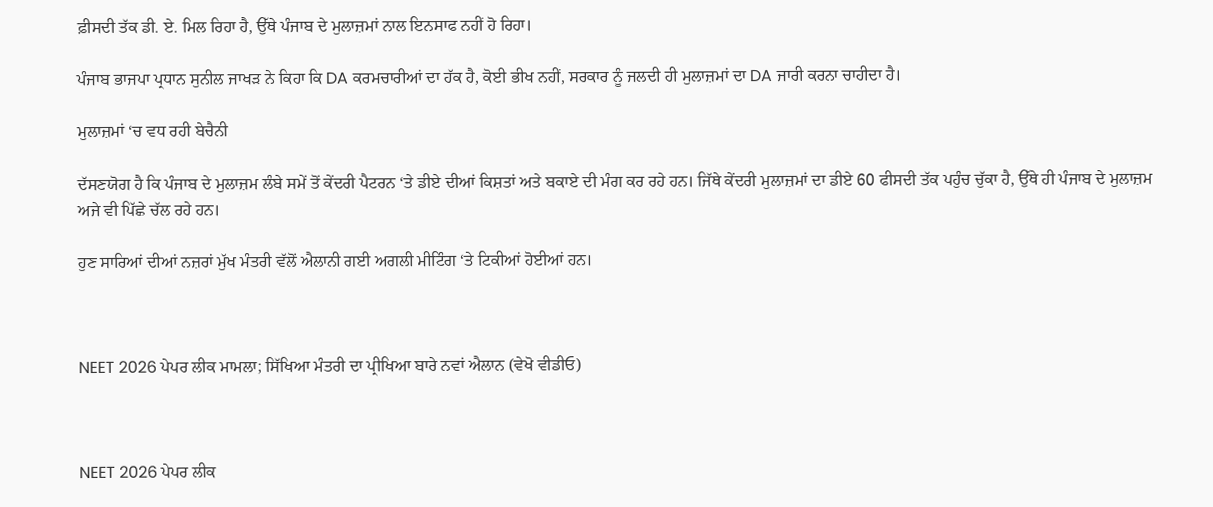ਫ਼ੀਸਦੀ ਤੱਕ ਡੀ. ਏ. ਮਿਲ ਰਿਹਾ ਹੈ, ਉੱਥੇ ਪੰਜਾਬ ਦੇ ਮੁਲਾਜ਼ਮਾਂ ਨਾਲ ਇਨਸਾਫ ਨਹੀਂ ਹੋ ਰਿਹਾ।

ਪੰਜਾਬ ਭਾਜਪਾ ਪ੍ਰਧਾਨ ਸੁਨੀਲ ਜਾਖੜ ਨੇ ਕਿਹਾ ਕਿ DA ਕਰਮਚਾਰੀਆਂ ਦਾ ਹੱਕ ਹੈ, ਕੋਈ ਭੀਖ ਨਹੀਂ, ਸਰਕਾਰ ਨੂੰ ਜਲਦੀ ਹੀ ਮੁਲਾਜ਼ਮਾਂ ਦਾ DA ਜਾਰੀ ਕਰਨਾ ਚਾਹੀਦਾ ਹੈ।

ਮੁਲਾਜ਼ਮਾਂ ‘ਚ ਵਧ ਰਹੀ ਬੇਚੈਨੀ

ਦੱਸਣਯੋਗ ਹੈ ਕਿ ਪੰਜਾਬ ਦੇ ਮੁਲਾਜ਼ਮ ਲੰਬੇ ਸਮੇਂ ਤੋਂ ਕੇਂਦਰੀ ਪੈਟਰਨ ‘ਤੇ ਡੀਏ ਦੀਆਂ ਕਿਸ਼ਤਾਂ ਅਤੇ ਬਕਾਏ ਦੀ ਮੰਗ ਕਰ ਰਹੇ ਹਨ। ਜਿੱਥੇ ਕੇਂਦਰੀ ਮੁਲਾਜ਼ਮਾਂ ਦਾ ਡੀਏ 60 ਫੀਸਦੀ ਤੱਕ ਪਹੁੰਚ ਚੁੱਕਾ ਹੈ, ਉੱਥੇ ਹੀ ਪੰਜਾਬ ਦੇ ਮੁਲਾਜ਼ਮ ਅਜੇ ਵੀ ਪਿੱਛੇ ਚੱਲ ਰਹੇ ਹਨ।

ਹੁਣ ਸਾਰਿਆਂ ਦੀਆਂ ਨਜ਼ਰਾਂ ਮੁੱਖ ਮੰਤਰੀ ਵੱਲੋਂ ਐਲਾਨੀ ਗਈ ਅਗਲੀ ਮੀਟਿੰਗ ‘ਤੇ ਟਿਕੀਆਂ ਹੋਈਆਂ ਹਨ।



NEET 2026 ਪੇਪਰ ਲੀਕ ਮਾਮਲਾ; ਸਿੱਖਿਆ ਮੰਤਰੀ ਦਾ ਪ੍ਰੀਖਿਆ ਬਾਰੇ ਨਵਾਂ ਐਲਾਨ (ਵੇਖੋ ਵੀਡੀਓ)



NEET 2026 ਪੇਪਰ ਲੀਕ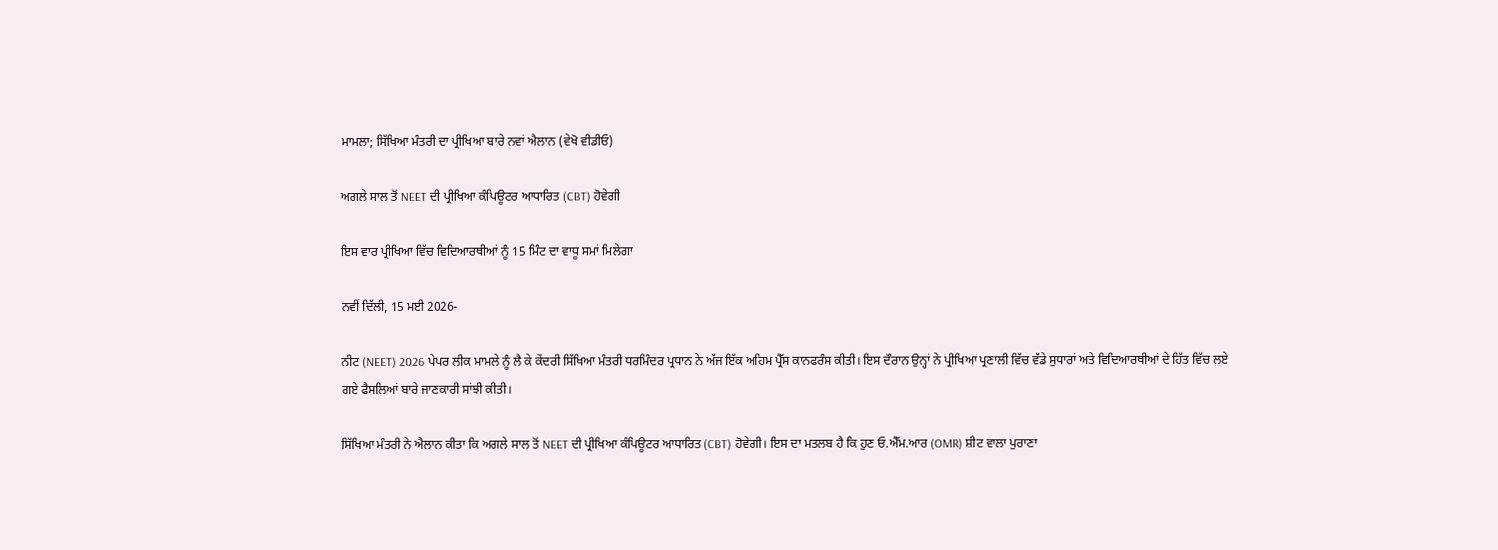ਮਾਮਲਾ; ਸਿੱਖਿਆ ਮੰਤਰੀ ਦਾ ਪ੍ਰੀਖਿਆ ਬਾਰੇ ਨਵਾਂ ਐਲਾਨ (ਵੇਖੋ ਵੀਡੀਓ)

ਅਗਲੇ ਸਾਲ ਤੋਂ NEET ਦੀ ਪ੍ਰੀਖਿਆ ਕੰਪਿਊਟਰ ਆਧਾਰਿਤ (CBT) ਹੋਵੇਗੀ

ਇਸ ਵਾਰ ਪ੍ਰੀਖਿਆ ਵਿੱਚ ਵਿਦਿਆਰਥੀਆਂ ਨੂੰ 15 ਮਿੰਟ ਦਾ ਵਾਧੂ ਸਮਾਂ ਮਿਲੇਗਾ

ਨਵੀਂ ਦਿੱਲੀ, 15 ਮਈ 2026-

ਨੀਟ (NEET) 2026 ਪੇਪਰ ਲੀਕ ਮਾਮਲੇ ਨੂੰ ਲੈ ਕੇ ਕੇਂਦਰੀ ਸਿੱਖਿਆ ਮੰਤਰੀ ਧਰਮਿੰਦਰ ਪ੍ਰਧਾਨ ਨੇ ਅੱਜ ਇੱਕ ਅਹਿਮ ਪ੍ਰੈੱਸ ਕਾਨਫਰੰਸ ਕੀਤੀ। ਇਸ ਦੌਰਾਨ ਉਨ੍ਹਾਂ ਨੇ ਪ੍ਰੀਖਿਆ ਪ੍ਰਣਾਲੀ ਵਿੱਚ ਵੱਡੇ ਸੁਧਾਰਾਂ ਅਤੇ ਵਿਦਿਆਰਥੀਆਂ ਦੇ ਹਿੱਤ ਵਿੱਚ ਲਏ ਗਏ ਫੈਸਲਿਆਂ ਬਾਰੇ ਜਾਣਕਾਰੀ ਸਾਂਝੀ ਕੀਤੀ।

ਸਿੱਖਿਆ ਮੰਤਰੀ ਨੇ ਐਲਾਨ ਕੀਤਾ ਕਿ ਅਗਲੇ ਸਾਲ ਤੋਂ NEET ਦੀ ਪ੍ਰੀਖਿਆ ਕੰਪਿਊਟਰ ਆਧਾਰਿਤ (CBT) ਹੋਵੇਗੀ। ਇਸ ਦਾ ਮਤਲਬ ਹੈ ਕਿ ਹੁਣ ਓ.ਐੱਮ.ਆਰ (OMR) ਸ਼ੀਟ ਵਾਲਾ ਪੁਰਾਣਾ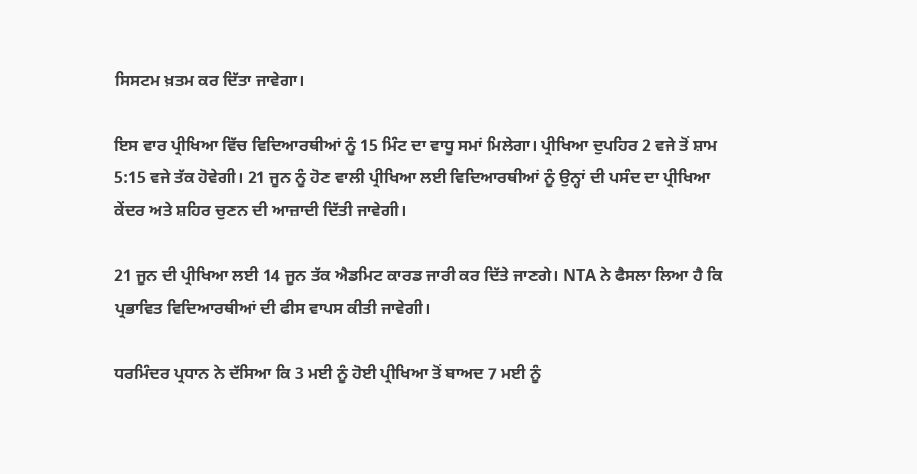ਸਿਸਟਮ ਖ਼ਤਮ ਕਰ ਦਿੱਤਾ ਜਾਵੇਗਾ।

ਇਸ ਵਾਰ ਪ੍ਰੀਖਿਆ ਵਿੱਚ ਵਿਦਿਆਰਥੀਆਂ ਨੂੰ 15 ਮਿੰਟ ਦਾ ਵਾਧੂ ਸਮਾਂ ਮਿਲੇਗਾ। ਪ੍ਰੀਖਿਆ ਦੁਪਹਿਰ 2 ਵਜੇ ਤੋਂ ਸ਼ਾਮ 5:15 ਵਜੇ ਤੱਕ ਹੋਵੇਗੀ। 21 ਜੂਨ ਨੂੰ ਹੋਣ ਵਾਲੀ ਪ੍ਰੀਖਿਆ ਲਈ ਵਿਦਿਆਰਥੀਆਂ ਨੂੰ ਉਨ੍ਹਾਂ ਦੀ ਪਸੰਦ ਦਾ ਪ੍ਰੀਖਿਆ ਕੇਂਦਰ ਅਤੇ ਸ਼ਹਿਰ ਚੁਣਨ ਦੀ ਆਜ਼ਾਦੀ ਦਿੱਤੀ ਜਾਵੇਗੀ।

21 ਜੂਨ ਦੀ ਪ੍ਰੀਖਿਆ ਲਈ 14 ਜੂਨ ਤੱਕ ਐਡਮਿਟ ਕਾਰਡ ਜਾਰੀ ਕਰ ਦਿੱਤੇ ਜਾਣਗੇ। NTA ਨੇ ਫੈਸਲਾ ਲਿਆ ਹੈ ਕਿ ਪ੍ਰਭਾਵਿਤ ਵਿਦਿਆਰਥੀਆਂ ਦੀ ਫੀਸ ਵਾਪਸ ਕੀਤੀ ਜਾਵੇਗੀ।

ਧਰਮਿੰਦਰ ਪ੍ਰਧਾਨ ਨੇ ਦੱਸਿਆ ਕਿ 3 ਮਈ ਨੂੰ ਹੋਈ ਪ੍ਰੀਖਿਆ ਤੋਂ ਬਾਅਦ 7 ਮਈ ਨੂੰ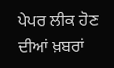ਪੇਪਰ ਲੀਕ ਹੋਣ ਦੀਆਂ ਖ਼ਬਰਾਂ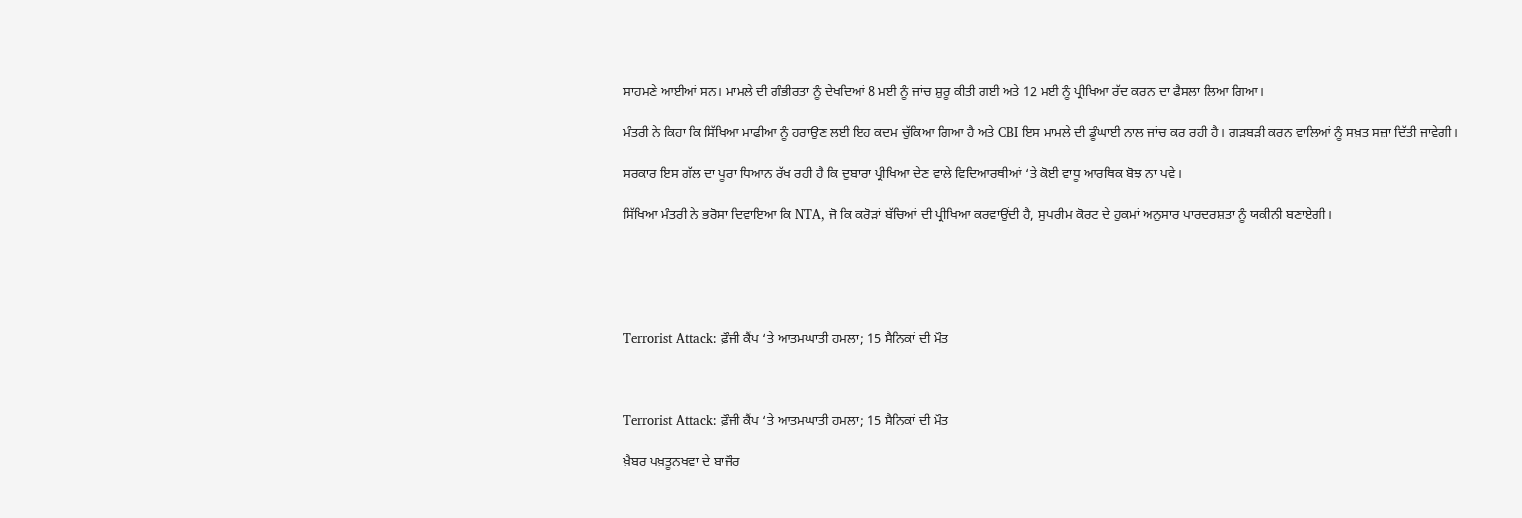ਸਾਹਮਣੇ ਆਈਆਂ ਸਨ। ਮਾਮਲੇ ਦੀ ਗੰਭੀਰਤਾ ਨੂੰ ਦੇਖਦਿਆਂ 8 ਮਈ ਨੂੰ ਜਾਂਚ ਸ਼ੁਰੂ ਕੀਤੀ ਗਈ ਅਤੇ 12 ਮਈ ਨੂੰ ਪ੍ਰੀਖਿਆ ਰੱਦ ਕਰਨ ਦਾ ਫੈਸਲਾ ਲਿਆ ਗਿਆ।

ਮੰਤਰੀ ਨੇ ਕਿਹਾ ਕਿ ਸਿੱਖਿਆ ਮਾਫੀਆ ਨੂੰ ਹਰਾਉਣ ਲਈ ਇਹ ਕਦਮ ਚੁੱਕਿਆ ਗਿਆ ਹੈ ਅਤੇ CBI ਇਸ ਮਾਮਲੇ ਦੀ ਡੂੰਘਾਈ ਨਾਲ ਜਾਂਚ ਕਰ ਰਹੀ ਹੈ। ਗੜਬੜੀ ਕਰਨ ਵਾਲਿਆਂ ਨੂੰ ਸਖ਼ਤ ਸਜ਼ਾ ਦਿੱਤੀ ਜਾਵੇਗੀ।

ਸਰਕਾਰ ਇਸ ਗੱਲ ਦਾ ਪੂਰਾ ਧਿਆਨ ਰੱਖ ਰਹੀ ਹੈ ਕਿ ਦੁਬਾਰਾ ਪ੍ਰੀਖਿਆ ਦੇਣ ਵਾਲੇ ਵਿਦਿਆਰਥੀਆਂ ‘ਤੇ ਕੋਈ ਵਾਧੂ ਆਰਥਿਕ ਬੋਝ ਨਾ ਪਵੇ।

ਸਿੱਖਿਆ ਮੰਤਰੀ ਨੇ ਭਰੋਸਾ ਦਿਵਾਇਆ ਕਿ NTA, ਜੋ ਕਿ ਕਰੋੜਾਂ ਬੱਚਿਆਂ ਦੀ ਪ੍ਰੀਖਿਆ ਕਰਵਾਉਂਦੀ ਹੈ, ਸੁਪਰੀਮ ਕੋਰਟ ਦੇ ਹੁਕਮਾਂ ਅਨੁਸਾਰ ਪਾਰਦਰਸ਼ਤਾ ਨੂੰ ਯਕੀਨੀ ਬਣਾਏਗੀ।





Terrorist Attack: ਫ਼ੌਜੀ ਕੈਂਪ ‘ਤੇ ਆਤਮਘਾਤੀ ਹਮਲਾ; 15 ਸੈਨਿਕਾਂ ਦੀ ਮੌਤ



Terrorist Attack: ਫ਼ੌਜੀ ਕੈਂਪ ‘ਤੇ ਆਤਮਘਾਤੀ ਹਮਲਾ; 15 ਸੈਨਿਕਾਂ ਦੀ ਮੌਤ

ਖ਼ੈਬਰ ਪਖ਼ਤੂਨਖਵਾ ਦੇ ਬਾਜੌਰ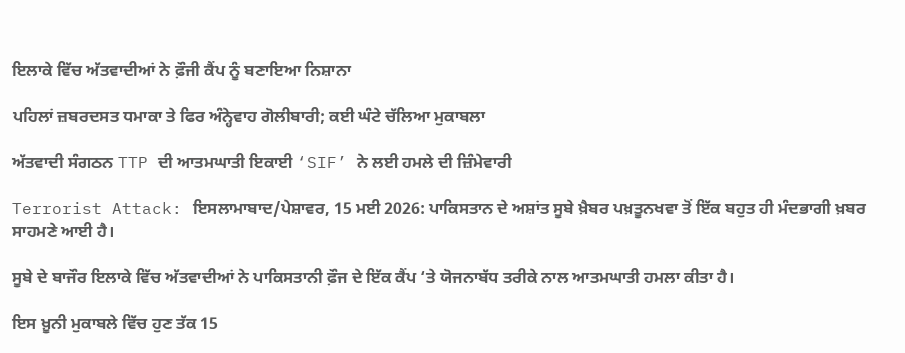ਇਲਾਕੇ ਵਿੱਚ ਅੱਤਵਾਦੀਆਂ ਨੇ ਫ਼ੌਜੀ ਕੈਂਪ ਨੂੰ ਬਣਾਇਆ ਨਿਸ਼ਾਨਾ

ਪਹਿਲਾਂ ਜ਼ਬਰਦਸਤ ਧਮਾਕਾ ਤੇ ਫਿਰ ਅੰਨ੍ਹੇਵਾਹ ਗੋਲੀਬਾਰੀ; ਕਈ ਘੰਟੇ ਚੱਲਿਆ ਮੁਕਾਬਲਾ

ਅੱਤਵਾਦੀ ਸੰਗਠਨ TTP ਦੀ ਆਤਮਘਾਤੀ ਇਕਾਈ ‘SIF’ ਨੇ ਲਈ ਹਮਲੇ ਦੀ ਜ਼ਿੰਮੇਵਾਰੀ

Terrorist Attack: ਇਸਲਾਮਾਬਾਦ/ਪੇਸ਼ਾਵਰ, 15 ਮਈ 2026: ਪਾਕਿਸਤਾਨ ਦੇ ਅਸ਼ਾਂਤ ਸੂਬੇ ਖ਼ੈਬਰ ਪਖ਼ਤੂਨਖਵਾ ਤੋਂ ਇੱਕ ਬਹੁਤ ਹੀ ਮੰਦਭਾਗੀ ਖ਼ਬਰ ਸਾਹਮਣੇ ਆਈ ਹੈ।

ਸੂਬੇ ਦੇ ਬਾਜੌਰ ਇਲਾਕੇ ਵਿੱਚ ਅੱਤਵਾਦੀਆਂ ਨੇ ਪਾਕਿਸਤਾਨੀ ਫ਼ੌਜ ਦੇ ਇੱਕ ਕੈਂਪ ‘ਤੇ ਯੋਜਨਾਬੱਧ ਤਰੀਕੇ ਨਾਲ ਆਤਮਘਾਤੀ ਹਮਲਾ ਕੀਤਾ ਹੈ।

ਇਸ ਖ਼ੂਨੀ ਮੁਕਾਬਲੇ ਵਿੱਚ ਹੁਣ ਤੱਕ 15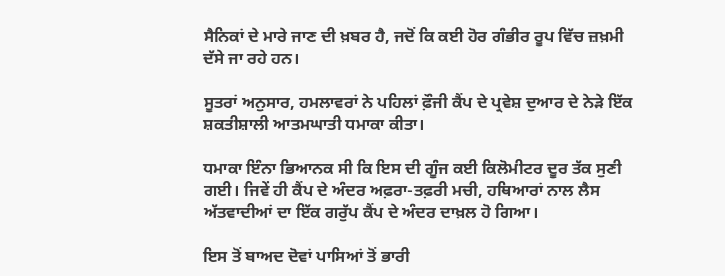ਸੈਨਿਕਾਂ ਦੇ ਮਾਰੇ ਜਾਣ ਦੀ ਖ਼ਬਰ ਹੈ, ਜਦੋਂ ਕਿ ਕਈ ਹੋਰ ਗੰਭੀਰ ਰੂਪ ਵਿੱਚ ਜ਼ਖ਼ਮੀ ਦੱਸੇ ਜਾ ਰਹੇ ਹਨ।

ਸੂਤਰਾਂ ਅਨੁਸਾਰ, ਹਮਲਾਵਰਾਂ ਨੇ ਪਹਿਲਾਂ ਫ਼ੌਜੀ ਕੈਂਪ ਦੇ ਪ੍ਰਵੇਸ਼ ਦੁਆਰ ਦੇ ਨੇੜੇ ਇੱਕ ਸ਼ਕਤੀਸ਼ਾਲੀ ਆਤਮਘਾਤੀ ਧਮਾਕਾ ਕੀਤਾ।

ਧਮਾਕਾ ਇੰਨਾ ਭਿਆਨਕ ਸੀ ਕਿ ਇਸ ਦੀ ਗੂੰਜ ਕਈ ਕਿਲੋਮੀਟਰ ਦੂਰ ਤੱਕ ਸੁਣੀ ਗਈ। ਜਿਵੇਂ ਹੀ ਕੈਂਪ ਦੇ ਅੰਦਰ ਅਫ਼ਰਾ-ਤਫ਼ਰੀ ਮਚੀ, ਹਥਿਆਰਾਂ ਨਾਲ ਲੈਸ ਅੱਤਵਾਦੀਆਂ ਦਾ ਇੱਕ ਗਰੁੱਪ ਕੈਂਪ ਦੇ ਅੰਦਰ ਦਾਖ਼ਲ ਹੋ ਗਿਆ।

ਇਸ ਤੋਂ ਬਾਅਦ ਦੋਵਾਂ ਪਾਸਿਆਂ ਤੋਂ ਭਾਰੀ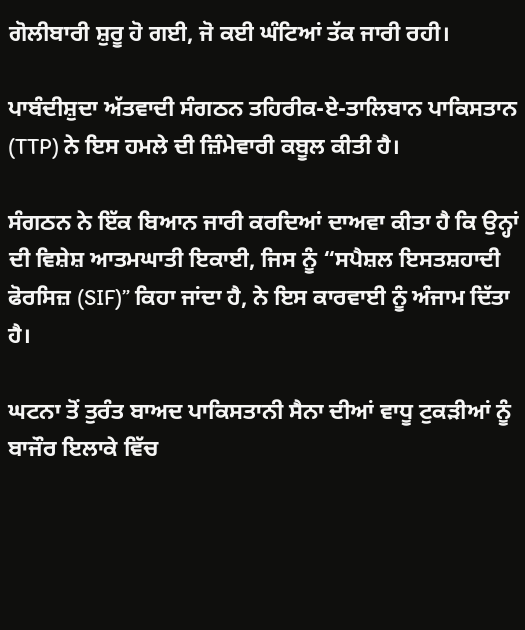ਗੋਲੀਬਾਰੀ ਸ਼ੁਰੂ ਹੋ ਗਈ, ਜੋ ਕਈ ਘੰਟਿਆਂ ਤੱਕ ਜਾਰੀ ਰਹੀ।

ਪਾਬੰਦੀਸ਼ੁਦਾ ਅੱਤਵਾਦੀ ਸੰਗਠਨ ਤਹਿਰੀਕ-ਏ-ਤਾਲਿਬਾਨ ਪਾਕਿਸਤਾਨ (TTP) ਨੇ ਇਸ ਹਮਲੇ ਦੀ ਜ਼ਿੰਮੇਵਾਰੀ ਕਬੂਲ ਕੀਤੀ ਹੈ।

ਸੰਗਠਨ ਨੇ ਇੱਕ ਬਿਆਨ ਜਾਰੀ ਕਰਦਿਆਂ ਦਾਅਵਾ ਕੀਤਾ ਹੈ ਕਿ ਉਨ੍ਹਾਂ ਦੀ ਵਿਸ਼ੇਸ਼ ਆਤਮਘਾਤੀ ਇਕਾਈ, ਜਿਸ ਨੂੰ “ਸਪੈਸ਼ਲ ਇਸਤਸ਼ਹਾਦੀ ਫੋਰਸਿਜ਼ (SIF)” ਕਿਹਾ ਜਾਂਦਾ ਹੈ, ਨੇ ਇਸ ਕਾਰਵਾਈ ਨੂੰ ਅੰਜਾਮ ਦਿੱਤਾ ਹੈ।

ਘਟਨਾ ਤੋਂ ਤੁਰੰਤ ਬਾਅਦ ਪਾਕਿਸਤਾਨੀ ਸੈਨਾ ਦੀਆਂ ਵਾਧੂ ਟੁਕੜੀਆਂ ਨੂੰ ਬਾਜੌਰ ਇਲਾਕੇ ਵਿੱਚ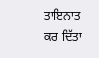ਤਾਇਨਾਤ ਕਰ ਦਿੱਤਾ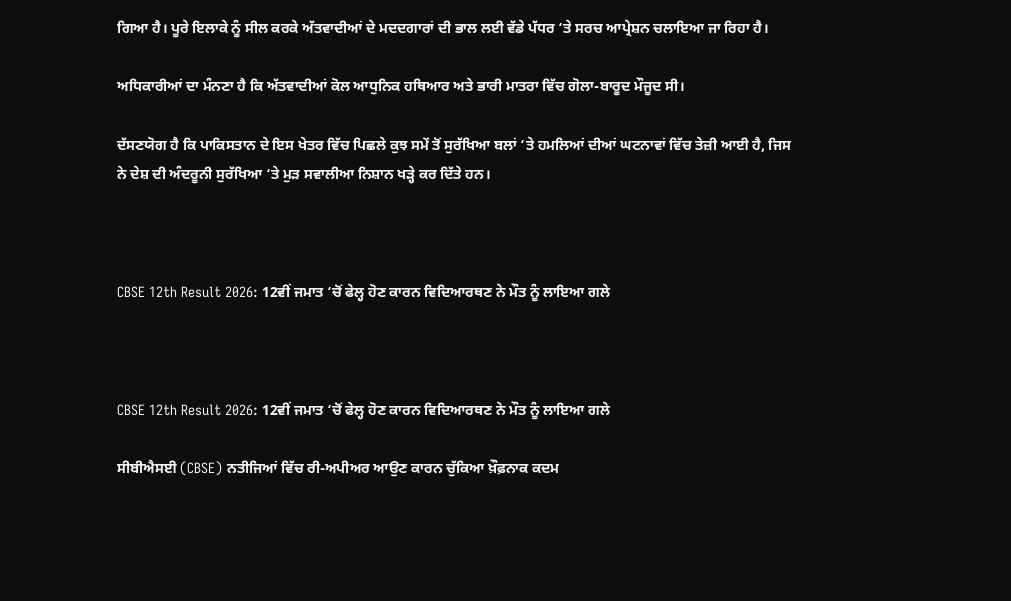ਗਿਆ ਹੈ। ਪੂਰੇ ਇਲਾਕੇ ਨੂੰ ਸੀਲ ਕਰਕੇ ਅੱਤਵਾਦੀਆਂ ਦੇ ਮਦਦਗਾਰਾਂ ਦੀ ਭਾਲ ਲਈ ਵੱਡੇ ਪੱਧਰ ‘ਤੇ ਸਰਚ ਆਪ੍ਰੇਸ਼ਨ ਚਲਾਇਆ ਜਾ ਰਿਹਾ ਹੈ।

ਅਧਿਕਾਰੀਆਂ ਦਾ ਮੰਨਣਾ ਹੈ ਕਿ ਅੱਤਵਾਦੀਆਂ ਕੋਲ ਆਧੁਨਿਕ ਹਥਿਆਰ ਅਤੇ ਭਾਰੀ ਮਾਤਰਾ ਵਿੱਚ ਗੋਲਾ-ਬਾਰੂਦ ਮੌਜੂਦ ਸੀ।

ਦੱਸਣਯੋਗ ਹੈ ਕਿ ਪਾਕਿਸਤਾਨ ਦੇ ਇਸ ਖੇਤਰ ਵਿੱਚ ਪਿਛਲੇ ਕੁਝ ਸਮੇਂ ਤੋਂ ਸੁਰੱਖਿਆ ਬਲਾਂ ‘ਤੇ ਹਮਲਿਆਂ ਦੀਆਂ ਘਟਨਾਵਾਂ ਵਿੱਚ ਤੇਜ਼ੀ ਆਈ ਹੈ, ਜਿਸ ਨੇ ਦੇਸ਼ ਦੀ ਅੰਦਰੂਨੀ ਸੁਰੱਖਿਆ ‘ਤੇ ਮੁੜ ਸਵਾਲੀਆ ਨਿਸ਼ਾਨ ਖੜ੍ਹੇ ਕਰ ਦਿੱਤੇ ਹਨ।



CBSE 12th Result 2026: 12ਵੀਂ ਜਮਾਤ ‘ਚੋਂ ਫੇਲ੍ਹ ਹੋਣ ਕਾਰਨ ਵਿਦਿਆਰਥਣ ਨੇ ਮੌਤ ਨੂੰ ਲਾਇਆ ਗਲੇ



CBSE 12th Result 2026: 12ਵੀਂ ਜਮਾਤ ‘ਚੋਂ ਫੇਲ੍ਹ ਹੋਣ ਕਾਰਨ ਵਿਦਿਆਰਥਣ ਨੇ ਮੌਤ ਨੂੰ ਲਾਇਆ ਗਲੇ

ਸੀਬੀਐਸਈ (CBSE) ਨਤੀਜਿਆਂ ਵਿੱਚ ਰੀ-ਅਪੀਅਰ ਆਉਣ ਕਾਰਨ ਚੁੱਕਿਆ ਖ਼ੌਫ਼ਨਾਕ ਕਦਮ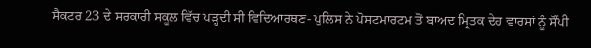ਸੈਕਟਰ 23 ਦੇ ਸਰਕਾਰੀ ਸਕੂਲ ਵਿੱਚ ਪੜ੍ਹਦੀ ਸੀ ਵਿਦਿਆਰਥਣ- ਪੁਲਿਸ ਨੇ ਪੋਸਟਮਾਰਟਮ ਤੋਂ ਬਾਅਦ ਮ੍ਰਿਤਕ ਦੇਹ ਵਾਰਸਾਂ ਨੂੰ ਸੌਂਪੀ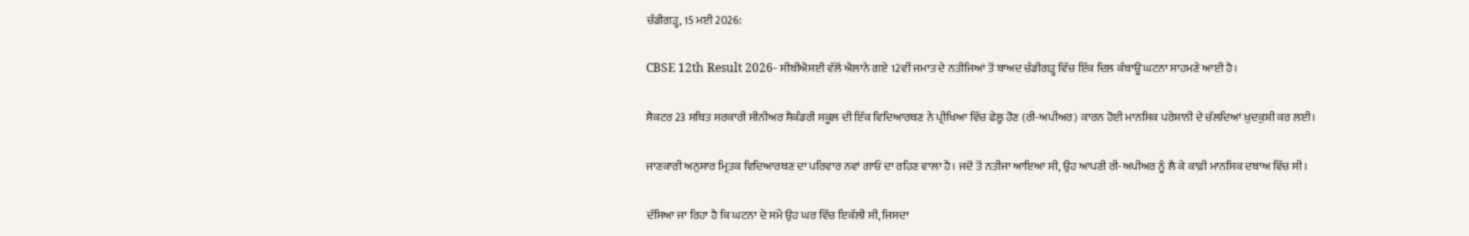ਚੰਡੀਗੜ੍ਹ, 15 ਮਈ 2026:

CBSE 12th Result 2026- ਸੀਬੀਐਸਈ ਵੱਲੋਂ ਐਲਾਨੇ ਗਏ 12ਵੀਂ ਜਮਾਤ ਦੇ ਨਤੀਜਿਆਂ ਤੋਂ ਬਾਅਦ ਚੰਡੀਗੜ੍ਹ ਵਿੱਚ ਇੱਕ ਦਿਲ ਕੰਬਾਊ ਘਟਨਾ ਸਾਹਮਣੇ ਆਈ ਹੈ।

ਸੈਕਟਰ 23 ਸਥਿਤ ਸਰਕਾਰੀ ਸੀਨੀਅਰ ਸੈਕੰਡਰੀ ਸਕੂਲ ਦੀ ਇੱਕ ਵਿਦਿਆਰਥਣ ਨੇ ਪ੍ਰੀਖਿਆ ਵਿੱਚ ਫੇਲ੍ਹ ਹੋਣ (ਰੀ-ਅਪੀਅਰ) ਕਾਰਨ ਹੋਈ ਮਾਨਸਿਕ ਪਰੇਸ਼ਾਨੀ ਦੇ ਚੱਲਦਿਆਂ ਖ਼ੁਦਕੁਸ਼ੀ ਕਰ ਲਈ।

ਜਾਣਕਾਰੀ ਅਨੁਸਾਰ ਮ੍ਰਿਤਕ ਵਿਦਿਆਰਥਣ ਦਾ ਪਰਿਵਾਰ ਨਵਾਂ ਗਾਓਂ ਦਾ ਰਹਿਣ ਵਾਲਾ ਹੈ। ਜਦੋਂ ਤੋਂ ਨਤੀਜਾ ਆਇਆ ਸੀ, ਉਹ ਆਪਣੀ ਰੀ-ਅਪੀਅਰ ਨੂੰ ਲੈ ਕੇ ਕਾਫ਼ੀ ਮਾਨਸਿਕ ਦਬਾਅ ਵਿੱਚ ਸੀ।

ਦੱਸਿਆ ਜਾ ਰਿਹਾ ਹੈ ਕਿ ਘਟਨਾ ਦੇ ਸਮੇਂ ਉਹ ਘਰ ਵਿੱਚ ਇਕੱਲੀ ਸੀ, ਜਿਸਦਾ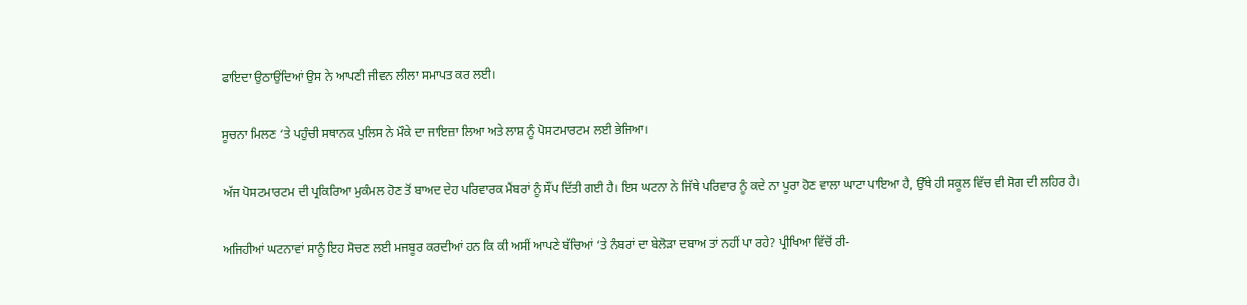ਫਾਇਦਾ ਉਠਾਉਂਦਿਆਂ ਉਸ ਨੇ ਆਪਣੀ ਜੀਵਨ ਲੀਲਾ ਸਮਾਪਤ ਕਰ ਲਈ।

ਸੂਚਨਾ ਮਿਲਣ ‘ਤੇ ਪਹੁੰਚੀ ਸਥਾਨਕ ਪੁਲਿਸ ਨੇ ਮੌਕੇ ਦਾ ਜਾਇਜ਼ਾ ਲਿਆ ਅਤੇ ਲਾਸ਼ ਨੂੰ ਪੋਸਟਮਾਰਟਮ ਲਈ ਭੇਜਿਆ।

ਅੱਜ ਪੋਸਟਮਾਰਟਮ ਦੀ ਪ੍ਰਕਿਰਿਆ ਮੁਕੰਮਲ ਹੋਣ ਤੋਂ ਬਾਅਦ ਦੇਹ ਪਰਿਵਾਰਕ ਮੈਂਬਰਾਂ ਨੂੰ ਸੌਂਪ ਦਿੱਤੀ ਗਈ ਹੈ। ਇਸ ਘਟਨਾ ਨੇ ਜਿੱਥੇ ਪਰਿਵਾਰ ਨੂੰ ਕਦੇ ਨਾ ਪੂਰਾ ਹੋਣ ਵਾਲਾ ਘਾਟਾ ਪਾਇਆ ਹੈ, ਉੱਥੇ ਹੀ ਸਕੂਲ ਵਿੱਚ ਵੀ ਸੋਗ ਦੀ ਲਹਿਰ ਹੈ।

ਅਜਿਹੀਆਂ ਘਟਨਾਵਾਂ ਸਾਨੂੰ ਇਹ ਸੋਚਣ ਲਈ ਮਜਬੂਰ ਕਰਦੀਆਂ ਹਨ ਕਿ ਕੀ ਅਸੀਂ ਆਪਣੇ ਬੱਚਿਆਂ ‘ਤੇ ਨੰਬਰਾਂ ਦਾ ਬੇਲੋੜਾ ਦਬਾਅ ਤਾਂ ਨਹੀਂ ਪਾ ਰਹੇ? ਪ੍ਰੀਖਿਆ ਵਿੱਚੋਂ ਰੀ-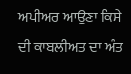ਅਪੀਅਰ ਆਉਣਾ ਕਿਸੇ ਦੀ ਕਾਬਲੀਅਤ ਦਾ ਅੰਤ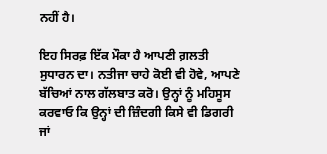ਨਹੀਂ ਹੈ।

ਇਹ ਸਿਰਫ਼ ਇੱਕ ਮੌਕਾ ਹੈ ਆਪਣੀ ਗ਼ਲਤੀ ਸੁਧਾਰਨ ਦਾ। ਨਤੀਜਾ ਚਾਹੇ ਕੋਈ ਵੀ ਹੋਵੇ, ਆਪਣੇ ਬੱਚਿਆਂ ਨਾਲ ਗੱਲਬਾਤ ਕਰੋ। ਉਨ੍ਹਾਂ ਨੂੰ ਮਹਿਸੂਸ ਕਰਵਾਓ ਕਿ ਉਨ੍ਹਾਂ ਦੀ ਜ਼ਿੰਦਗੀ ਕਿਸੇ ਵੀ ਡਿਗਰੀ ਜਾਂ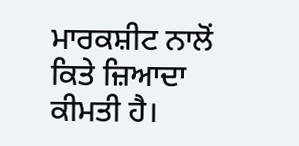ਮਾਰਕਸ਼ੀਟ ਨਾਲੋਂ ਕਿਤੇ ਜ਼ਿਆਦਾ ਕੀਮਤੀ ਹੈ।